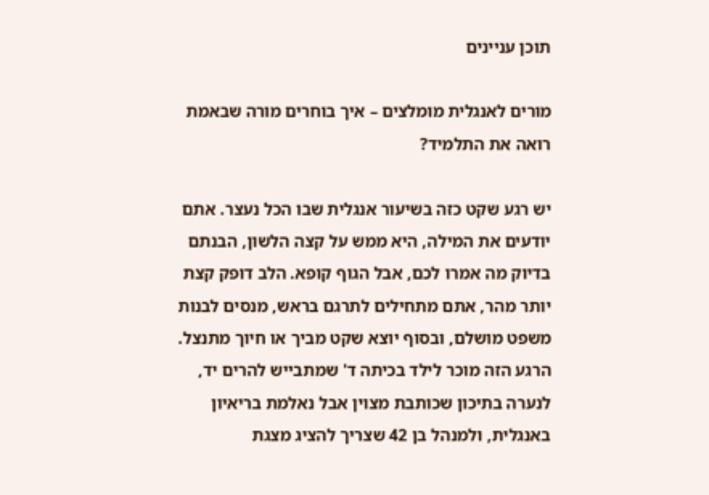תוכן עניינים

מורים לאנגלית מומלצים – איך בוחרים מורה שבאמת רואה את התלמיד?

יש רגע שקט כזה בשיעור אנגלית שבו הכל נעצר. אתם יודעים את המילה, היא ממש על קצה הלשון, הבנתם בדיוק מה אמרו לכם, אבל הגוף קופא. הלב דופק קצת יותר מהר, אתם מתחילים לתרגם בראש, מנסים לבנות משפט מושלם, ובסוף יוצא שקט מביך או חיוך מתנצל. הרגע הזה מוכר לילד בכיתה ד' שמתבייש להרים יד, לנערה בתיכון שכותבת מצוין אבל נאלמת בריאיון באנגלית, ולמנהל בן 42 שצריך להציג מצגת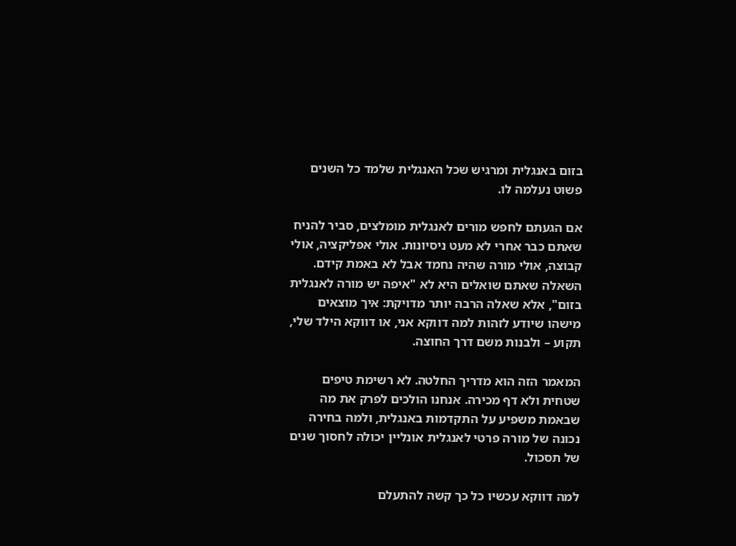בזום באנגלית ומרגיש שכל האנגלית שלמד כל השנים פשוט נעלמה לו.

אם הגעתם לחפש מורים לאנגלית מומלצים, סביר להניח שאתם כבר אחרי לא מעט ניסיונות. אולי אפליקציה, אולי קבוצה, אולי מורה שהיה נחמד אבל לא באמת קידם. השאלה שאתם שואלים היא לא "איפה יש מורה לאנגלית בזום", אלא שאלה הרבה יותר מדויקת: איך מוצאים מישהו שיודע לזהות למה דווקא אני, או דווקא הילד שלי, תקוע – ולבנות משם דרך החוצה.

המאמר הזה הוא מדריך החלטה. לא רשימת טיפים שטחית ולא דף מכירה. אנחנו הולכים לפרק את מה שבאמת משפיע על התקדמות באנגלית, ולמה בחירה נכונה של מורה פרטי לאנגלית אונליין יכולה לחסוך שנים של תסכול.

למה דווקא עכשיו כל כך קשה להתעלם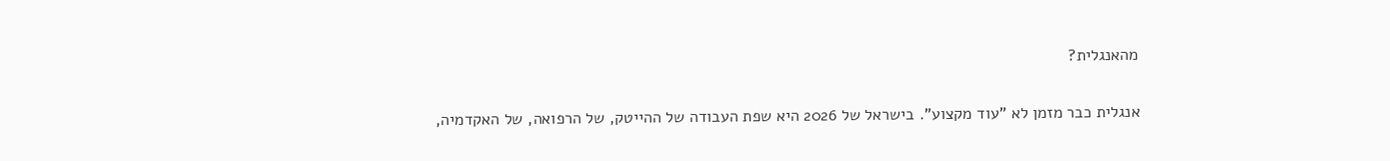מהאנגלית?

אנגלית כבר מזמן לא "עוד מקצוע". בישראל של 2026 היא שפת העבודה של ההייטק, של הרפואה, של האקדמיה,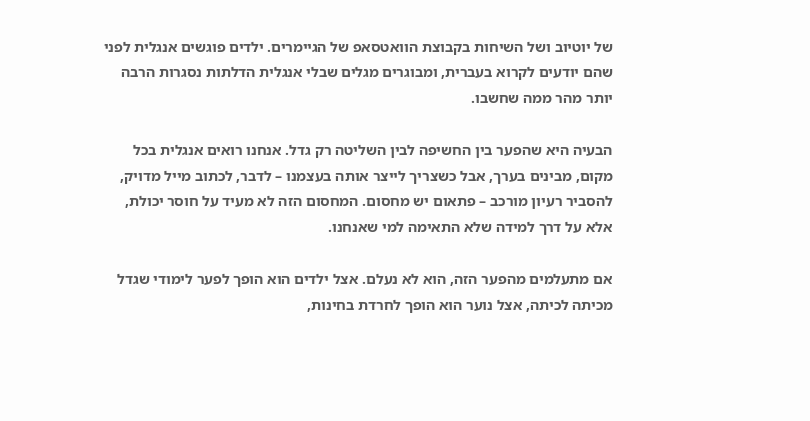של יוטיוב ושל השיחות בקבוצת הוואטסאפ של הגיימרים. ילדים פוגשים אנגלית לפני שהם יודעים לקרוא בעברית, ומבוגרים מגלים שבלי אנגלית הדלתות נסגרות הרבה יותר מהר ממה שחשבו.

הבעיה היא שהפער בין החשיפה לבין השליטה רק גדל. אנחנו רואים אנגלית בכל מקום, מבינים בערך, אבל כשצריך לייצר אותה בעצמנו – לדבר, לכתוב מייל מדויק, להסביר רעיון מורכב – פתאום יש מחסום. המחסום הזה לא מעיד על חוסר יכולת, אלא על דרך למידה שלא התאימה למי שאנחנו.

אם מתעלמים מהפער הזה, הוא לא נעלם. אצל ילדים הוא הופך לפער לימודי שגדל מכיתה לכיתה, אצל נוער הוא הופך לחרדת בחינות,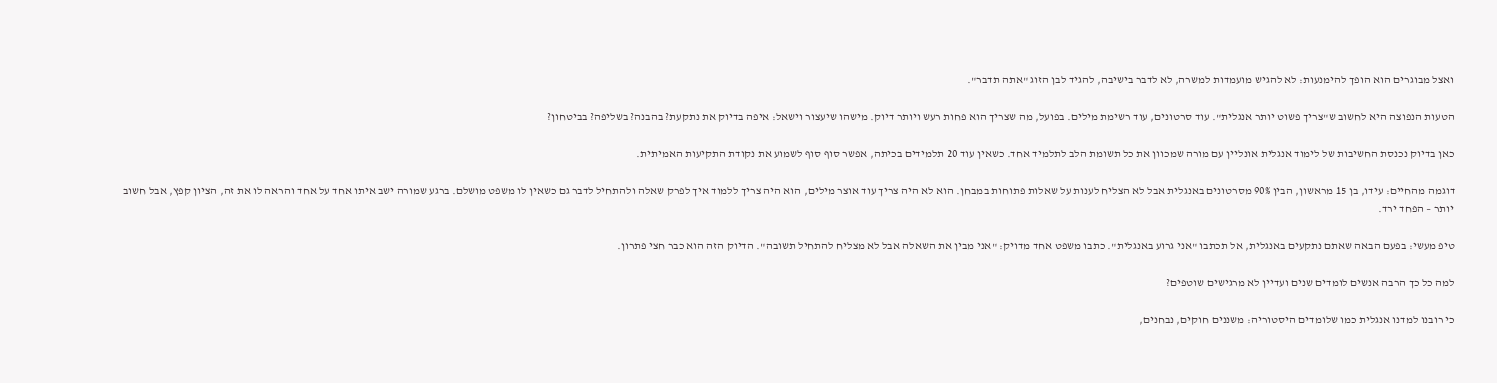ואצל מבוגרים הוא הופך להימנעות: לא להגיש מועמדות למשרה, לא לדבר בישיבה, להגיד לבן הזוג "אתה תדבר".

הטעות הנפוצה היא לחשוב ש"צריך פשוט יותר אנגלית". עוד סרטונים, עוד רשימת מילים. בפועל, מה שצריך הוא פחות רעש ויותר דיוק. מישהו שיעצור וישאל: איפה בדיוק את נתקעת? בהבנה? בשליפה? בביטחון?

כאן בדיוק נכנסת החשיבות של לימוד אנגלית אונליין עם מורה שמכוון את כל תשומת הלב לתלמיד אחד. כשאין עוד 20 תלמידים בכיתה, אפשר סוף סוף לשמוע את נקודת התקיעות האמיתית.

דוגמה מהחיים: עידו, בן 15 מראשון, הבין 90% מסרטונים באנגלית אבל לא הצליח לענות על שאלות פתוחות במבחן. הוא לא היה צריך עוד אוצר מילים, הוא היה צריך ללמוד איך לפרק שאלה ולהתחיל לדבר גם כשאין לו משפט מושלם. ברגע שמורה ישב איתו אחד על אחד והראה לו את זה, הציון קפץ, אבל חשוב יותר – הפחד ירד.

טיפ מעשי: בפעם הבאה שאתם נתקעים באנגלית, אל תכתבו "אני גרוע באנגלית". כתבו משפט אחד מדויק: "אני מבין את השאלה אבל לא מצליח להתחיל תשובה". הדיוק הזה הוא כבר חצי פתרון.

למה כל כך הרבה אנשים לומדים שנים ועדיין לא מרגישים שוטפים?

כי רובנו למדנו אנגלית כמו שלומדים היסטוריה: משננים חוקים, נבחנים,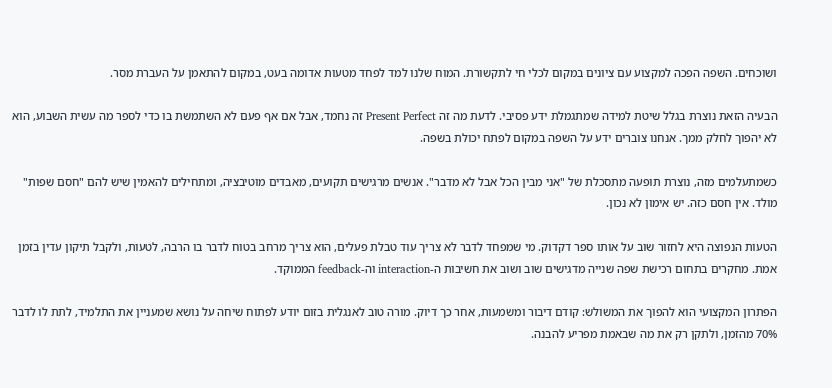ושוכחים. השפה הפכה למקצוע עם ציונים במקום לכלי חי לתקשורת. המוח שלנו למד לפחד מטעות אדומה בעט, במקום להתאמן על העברת מסר.

הבעיה הזאת נוצרת בגלל שיטת למידה שמתגמלת ידע פסיבי. לדעת מה זה Present Perfect זה נחמד, אבל אם אף פעם לא השתמשת בו כדי לספר מה עשית השבוע, הוא לא יהפוך לחלק ממך. אנחנו צוברים ידע על השפה במקום לפתח יכולת בשפה.

כשמתעלמים מזה, נוצרת תופעה מתסכלת של "אני מבין הכל אבל לא מדבר". אנשים מרגישים תקועים, מאבדים מוטיבציה, ומתחילים להאמין שיש להם "חסם שפות" מולד. אין חסם כזה. יש אימון לא נכון.

הטעות הנפוצה היא לחזור שוב על אותו ספר דקדוק. מי שמפחד לדבר לא צריך עוד טבלת פעלים, הוא צריך מרחב בטוח לדבר בו הרבה, לטעות, ולקבל תיקון עדין בזמן אמת. מחקרים בתחום רכישת שפה שנייה מדגישים שוב ושוב את חשיבות ה-interaction וה-feedback הממוקד.

הפתרון המקצועי הוא להפוך את המשולש: קודם דיבור ומשמעות, אחר כך דיוק. מורה טוב לאנגלית בזום יודע לפתוח שיחה על נושא שמעניין את התלמיד, לתת לו לדבר 70% מהזמן, ולתקן רק את מה שבאמת מפריע להבנה.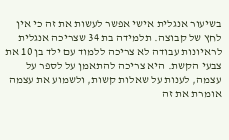בשיעור אנגלית אישי אפשר לעשות את זה כי אין לחץ של קבוצה. תלמידה בת 34 שצריכה אנגלית לראיונות עבודה לא צריכה ללמוד עם ילד בן 10 את צבעי הקשת. היא צריכה להתאמן על לספר על עצמה, לענות על שאלות קשות, ולשמוע את עצמה אומרת את זה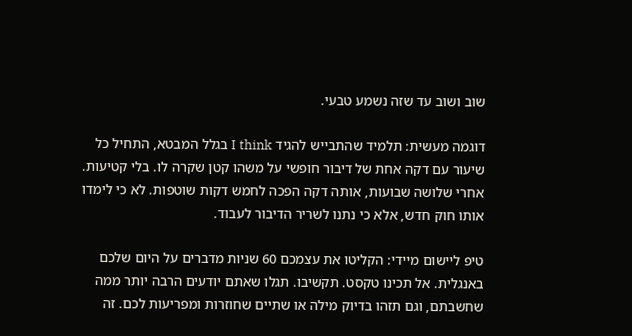שוב ושוב עד שזה נשמע טבעי.

דוגמה מעשית: תלמיד שהתבייש להגיד I think בגלל המבטא, התחיל כל שיעור עם דקה אחת של דיבור חופשי על משהו קטן שקרה לו. בלי קטיעות. אחרי שלושה שבועות, אותה דקה הפכה לחמש דקות שוטפות. לא כי לימדו אותו חוק חדש, אלא כי נתנו לשריר הדיבור לעבוד.

טיפ ליישום מיידי: הקליטו את עצמכם 60 שניות מדברים על היום שלכם באנגלית. אל תכינו טקסט. תקשיבו. תגלו שאתם יודעים הרבה יותר ממה שחשבתם, וגם תזהו בדיוק מילה או שתיים שחוזרות ומפריעות לכם. זה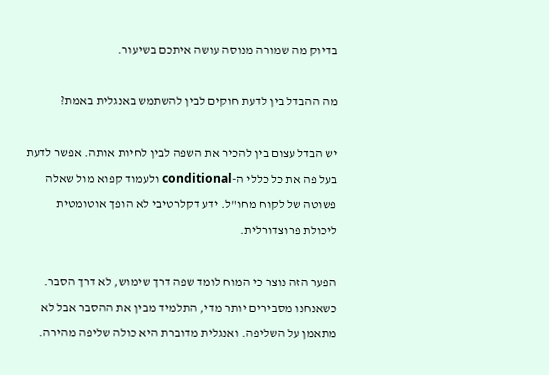בדיוק מה שמורה מנוסה עושה איתכם בשיעור.

מה ההבדל בין לדעת חוקים לבין להשתמש באנגלית באמת?

יש הבדל עצום בין להכיר את השפה לבין לחיות אותה. אפשר לדעת בעל פה את כל כללי ה-conditional ולעמוד קפוא מול שאלה פשוטה של לקוח מחו"ל. ידע דקלרטיבי לא הופך אוטומטית ליכולת פרוצדורלית.

הפער הזה נוצר כי המוח לומד שפה דרך שימוש, לא דרך הסבר. כשאנחנו מסבירים יותר מדי, התלמיד מבין את ההסבר אבל לא מתאמן על השליפה. ואנגלית מדוברת היא כולה שליפה מהירה.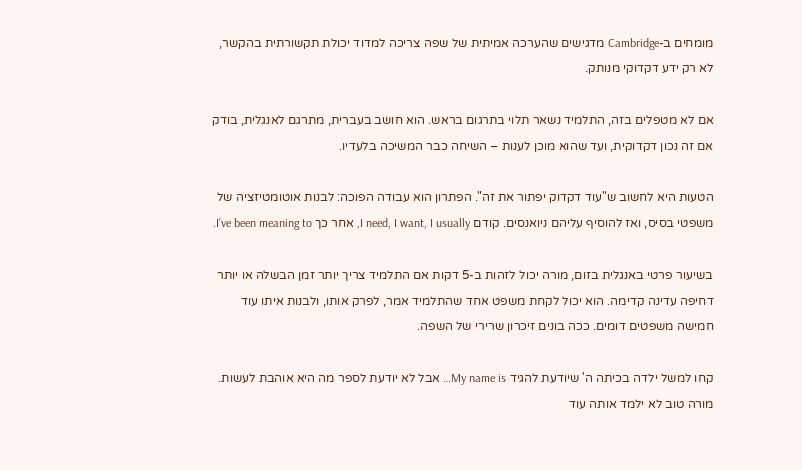מומחים ב-Cambridge מדגישים שהערכה אמיתית של שפה צריכה למדוד יכולת תקשורתית בהקשר, לא רק ידע דקדוקי מנותק.

אם לא מטפלים בזה, התלמיד נשאר תלוי בתרגום בראש. הוא חושב בעברית, מתרגם לאנגלית, בודק אם זה נכון דקדוקית, ועד שהוא מוכן לענות – השיחה כבר המשיכה בלעדיו.

הטעות היא לחשוב ש"עוד דקדוק יפתור את זה". הפתרון הוא עבודה הפוכה: לבנות אוטומטיזציה של משפטי בסיס, ואז להוסיף עליהם ניואנסים. קודם I need, I want, I usually, אחר כך I’ve been meaning to.

בשיעור פרטי באנגלית בזום, מורה יכול לזהות ב-5 דקות אם התלמיד צריך יותר זמן הבשלה או יותר דחיפה עדינה קדימה. הוא יכול לקחת משפט אחד שהתלמיד אמר, לפרק אותו, ולבנות איתו עוד חמישה משפטים דומים. ככה בונים זיכרון שרירי של השפה.

קחו למשל ילדה בכיתה ה' שיודעת להגיד My name is… אבל לא יודעת לספר מה היא אוהבת לעשות. מורה טוב לא ילמד אותה עוד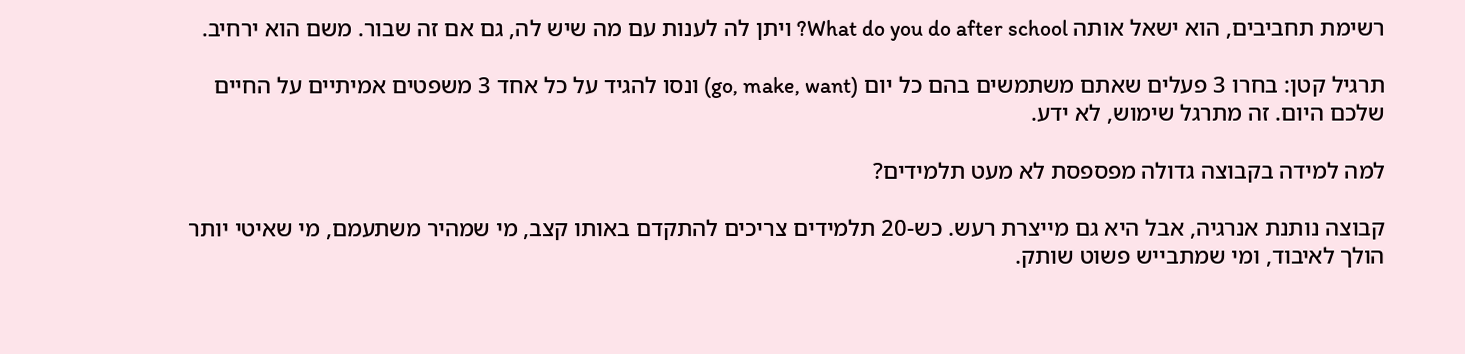רשימת תחביבים, הוא ישאל אותה What do you do after school? ויתן לה לענות עם מה שיש לה, גם אם זה שבור. משם הוא ירחיב.

תרגיל קטן: בחרו 3 פעלים שאתם משתמשים בהם כל יום (go, make, want) ונסו להגיד על כל אחד 3 משפטים אמיתיים על החיים שלכם היום. זה מתרגל שימוש, לא ידע.

למה למידה בקבוצה גדולה מפספסת לא מעט תלמידים?

קבוצה נותנת אנרגיה, אבל היא גם מייצרת רעש. כש-20 תלמידים צריכים להתקדם באותו קצב, מי שמהיר משתעמם, מי שאיטי יותר הולך לאיבוד, ומי שמתבייש פשוט שותק.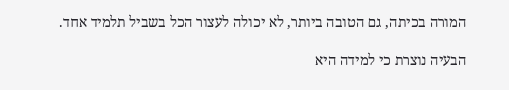המורה בכיתה, גם הטובה ביותר, לא יכולה לעצור הכל בשביל תלמיד אחד.

הבעיה נוצרת כי למידה היא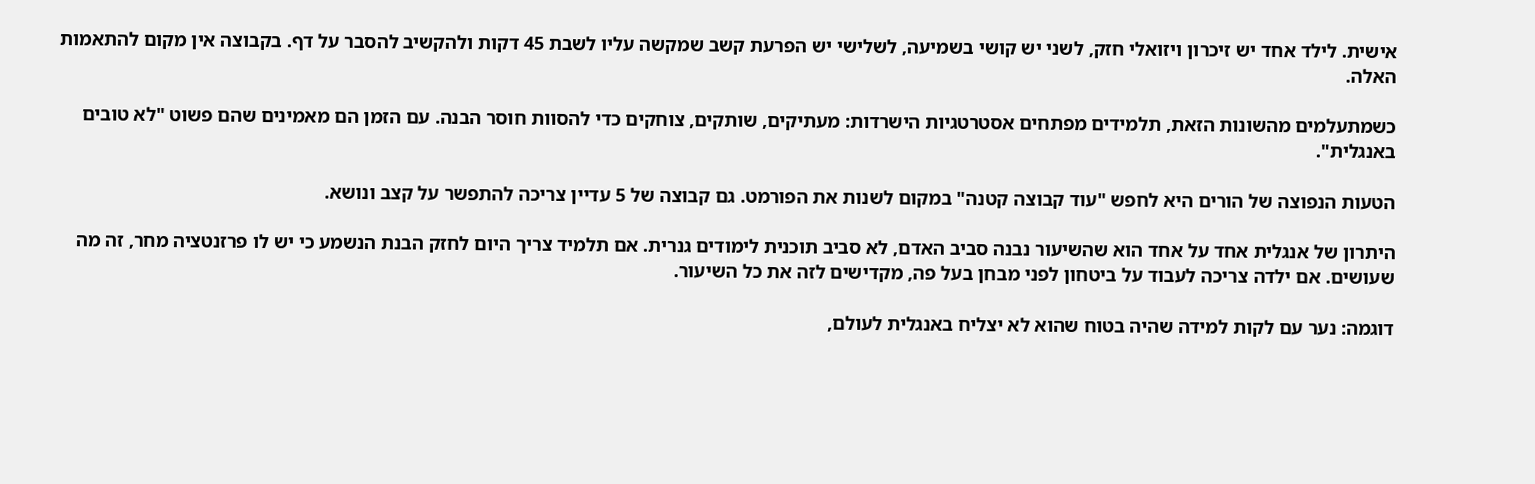אישית. לילד אחד יש זיכרון ויזואלי חזק, לשני יש קושי בשמיעה, לשלישי יש הפרעת קשב שמקשה עליו לשבת 45 דקות ולהקשיב להסבר על דף. בקבוצה אין מקום להתאמות האלה.

כשמתעלמים מהשונות הזאת, תלמידים מפתחים אסטרטגיות הישרדות: מעתיקים, שותקים, צוחקים כדי להסוות חוסר הבנה. עם הזמן הם מאמינים שהם פשוט "לא טובים באנגלית".

הטעות הנפוצה של הורים היא לחפש "עוד קבוצה קטנה" במקום לשנות את הפורמט. גם קבוצה של 5 עדיין צריכה להתפשר על קצב ונושא.

היתרון של אנגלית אחד על אחד הוא שהשיעור נבנה סביב האדם, לא סביב תוכנית לימודים גנרית. אם תלמיד צריך היום לחזק הבנת הנשמע כי יש לו פרזנטציה מחר, זה מה שעושים. אם ילדה צריכה לעבוד על ביטחון לפני מבחן בעל פה, מקדישים לזה את כל השיעור.

דוגמה: נער עם לקות למידה שהיה בטוח שהוא לא יצליח באנגלית לעולם,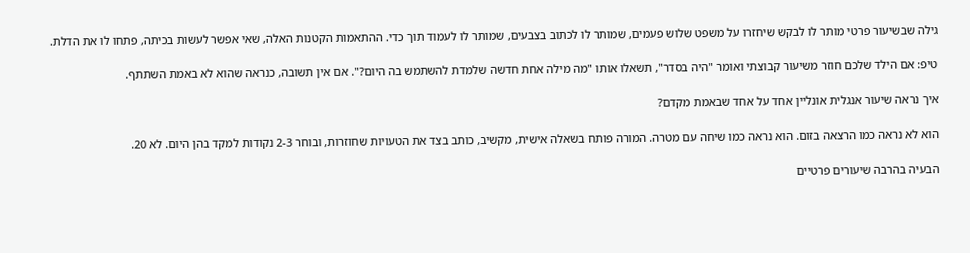גילה שבשיעור פרטי מותר לו לבקש שיחזרו על משפט שלוש פעמים, שמותר לו לכתוב בצבעים, שמותר לו לעמוד תוך כדי. ההתאמות הקטנות האלה, שאי אפשר לעשות בכיתה, פתחו לו את הדלת.

טיפ: אם הילד שלכם חוזר משיעור קבוצתי ואומר "היה בסדר", תשאלו אותו "מה מילה אחת חדשה שלמדת להשתמש בה היום?". אם אין תשובה, כנראה שהוא לא באמת השתתף.

איך נראה שיעור אנגלית אונליין אחד על אחד שבאמת מקדם?

הוא לא נראה כמו הרצאה בזום. הוא נראה כמו שיחה עם מטרה. המורה פותח בשאלה אישית, מקשיב, כותב בצד את הטעויות שחוזרות, ובוחר 2-3 נקודות למקד בהן היום. לא 20.

הבעיה בהרבה שיעורים פרטיים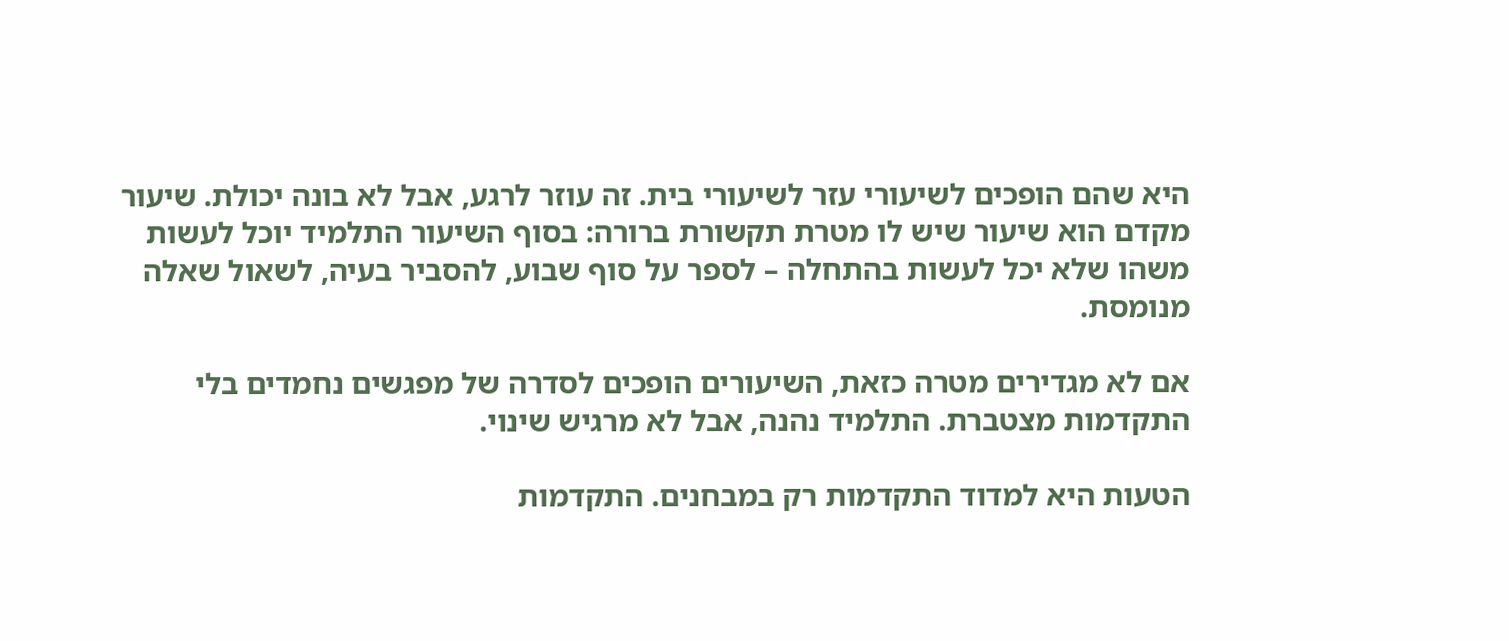היא שהם הופכים לשיעורי עזר לשיעורי בית. זה עוזר לרגע, אבל לא בונה יכולת. שיעור מקדם הוא שיעור שיש לו מטרת תקשורת ברורה: בסוף השיעור התלמיד יוכל לעשות משהו שלא יכל לעשות בהתחלה – לספר על סוף שבוע, להסביר בעיה, לשאול שאלה מנומסת.

אם לא מגדירים מטרה כזאת, השיעורים הופכים לסדרה של מפגשים נחמדים בלי התקדמות מצטברת. התלמיד נהנה, אבל לא מרגיש שינוי.

הטעות היא למדוד התקדמות רק במבחנים. התקדמות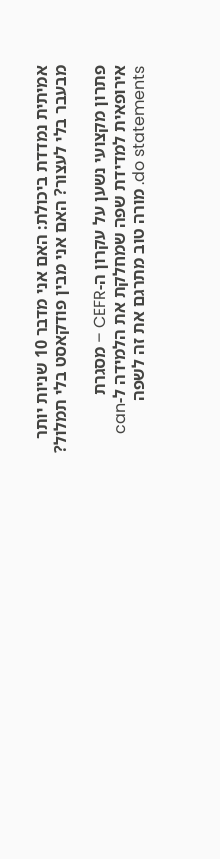אמיתית נמדדת ביכולת: האם אני מדבר 10 שניות יותר מבעבר בלי לעצור? האם אני מבין פודקאסט בלי תמלול?

פתרון מקצועי נשען על עקרון ה-CEFR – מסגרת אירופאית למדידת שפה שמחלקת את הלמידה ל-can do statements. מורה טוב מתרגם את זה לשפה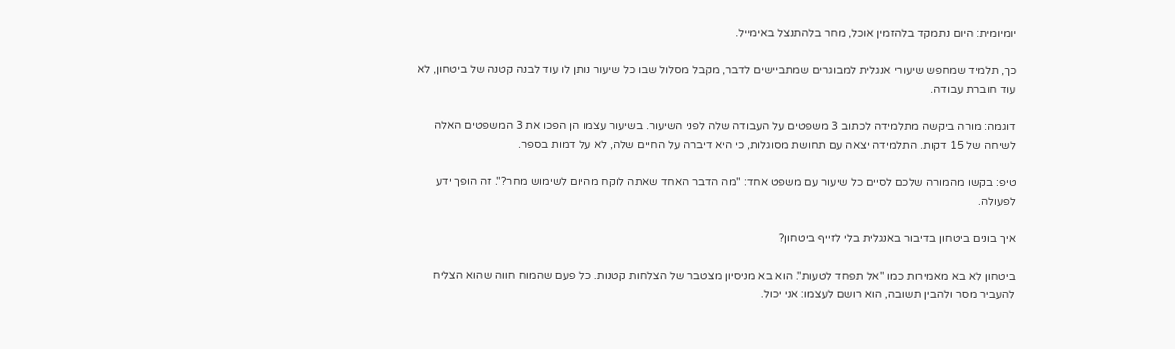יומיומית: היום נתמקד בלהזמין אוכל, מחר בלהתנצל באימייל.

כך, תלמיד שמחפש שיעורי אנגלית למבוגרים שמתביישים לדבר, מקבל מסלול שבו כל שיעור נותן לו עוד לבנה קטנה של ביטחון, לא עוד חוברת עבודה.

דוגמה: מורה ביקשה מתלמידה לכתוב 3 משפטים על העבודה שלה לפני השיעור. בשיעור עצמו הן הפכו את 3 המשפטים האלה לשיחה של 15 דקות. התלמידה יצאה עם תחושת מסוגלות, כי היא דיברה על החיים שלה, לא על דמות בספר.

טיפ: בקשו מהמורה שלכם לסיים כל שיעור עם משפט אחד: "מה הדבר האחד שאתה לוקח מהיום לשימוש מחר?". זה הופך ידע לפעולה.

איך בונים ביטחון בדיבור באנגלית בלי לזייף ביטחון?

ביטחון לא בא מאמירות כמו "אל תפחד לטעות". הוא בא מניסיון מצטבר של הצלחות קטנות. כל פעם שהמוח חווה שהוא הצליח להעביר מסר ולהבין תשובה, הוא רושם לעצמו: אני יכול.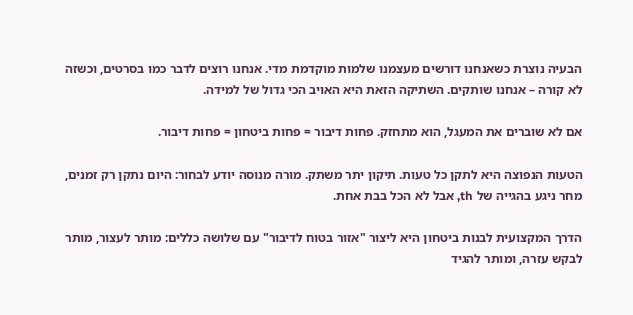הבעיה נוצרת כשאנחנו דורשים מעצמנו שלמות מוקדמת מדי. אנחנו רוצים לדבר כמו בסרטים, וכשזה לא קורה – אנחנו שותקים. השתיקה הזאת היא האויב הכי גדול של למידה.

אם לא שוברים את המעגל, הוא מתחזק. פחות דיבור = פחות ביטחון = פחות דיבור.

הטעות הנפוצה היא לתקן כל טעות. תיקון יתר משתק. מורה מנוסה יודע לבחור: היום נתקן רק זמנים, מחר ניגע בהגייה של th, אבל לא הכל בבת אחת.

הדרך המקצועית לבנות ביטחון היא ליצור "אזור בטוח לדיבור" עם שלושה כללים: מותר לעצור, מותר לבקש עזרה, ומותר להגיד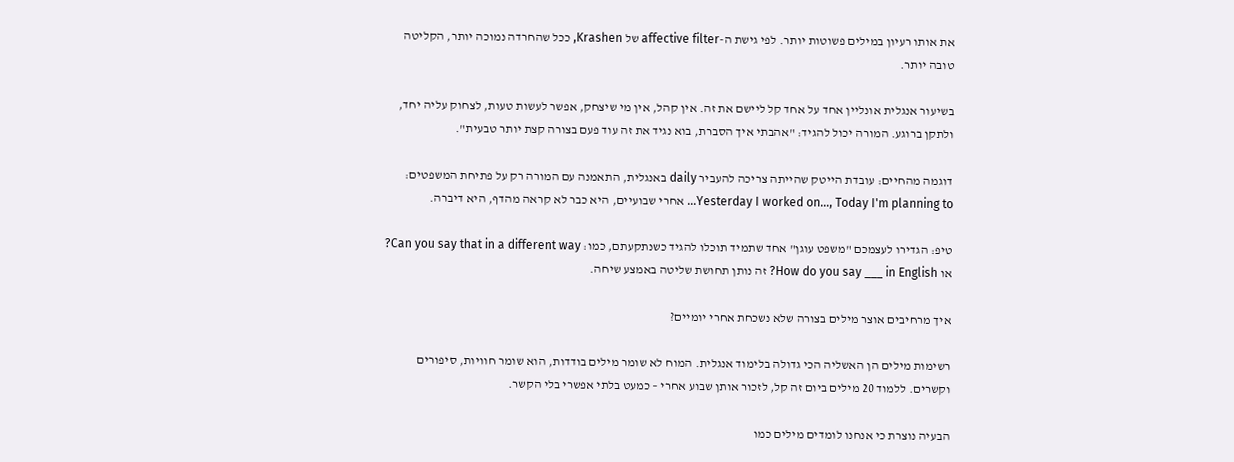את אותו רעיון במילים פשוטות יותר. לפי גישת ה-affective filter של Krashen, ככל שהחרדה נמוכה יותר, הקליטה טובה יותר.

בשיעור אנגלית אונליין אחד על אחד קל ליישם את זה. אין קהל, אין מי שיצחק, אפשר לעשות טעות, לצחוק עליה יחד, ולתקן ברוגע. המורה יכול להגיד: "אהבתי איך הסברת, בוא נגיד את זה עוד פעם בצורה קצת יותר טבעית".

דוגמה מהחיים: עובדת הייטק שהייתה צריכה להעביר daily באנגלית, התאמנה עם המורה רק על פתיחת המשפטים: Yesterday I worked on…, Today I'm planning to… אחרי שבועיים, היא כבר לא קראה מהדף, היא דיברה.

טיפ: הגדירו לעצמכם "משפט עוגן" אחד שתמיד תוכלו להגיד כשנתקעתם, כמו: Can you say that in a different way? או How do you say ___ in English? זה נותן תחושת שליטה באמצע שיחה.

איך מרחיבים אוצר מילים בצורה שלא נשכחת אחרי יומיים?

רשימות מילים הן האשליה הכי גדולה בלימוד אנגלית. המוח לא שומר מילים בודדות, הוא שומר חוויות, סיפורים וקשרים. ללמוד 20 מילים ביום זה קל, לזכור אותן שבוע אחרי – כמעט בלתי אפשרי בלי הקשר.

הבעיה נוצרת כי אנחנו לומדים מילים כמו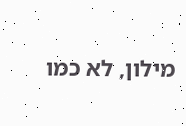מילון, לא כמו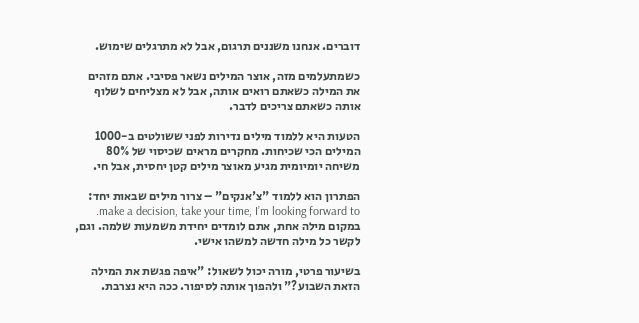דוברים. אנחנו משננים תרגום, אבל לא מתרגלים שימוש.

כשמתעלמים מזה, אוצר המילים נשאר פסיבי. אתם מזהים את המילה כשאתם רואים אותה, אבל לא מצליחים לשלוף אותה כשאתם צריכים לדבר.

הטעות היא ללמוד מילים נדירות לפני ששולטים ב-1000 המילים הכי שכיחות. מחקרים מראים שכיסוי של 80% משיחה יומיומית מגיע מאוצר מילים קטן יחסית, אבל חי.

הפתרון הוא ללמוד "צ'אנקים" – צרור מילים שבאות יחד: make a decision, take your time, I’m looking forward to. במקום מילה אחת, אתם לומדים יחידת משמעות שלמה. וגם, לקשר כל מילה חדשה למשהו אישי.

בשיעור פרטי, מורה יכול לשאול: "איפה פגשת את המילה הזאת השבוע?" ולהפוך אותה לסיפור. ככה היא נצרבת.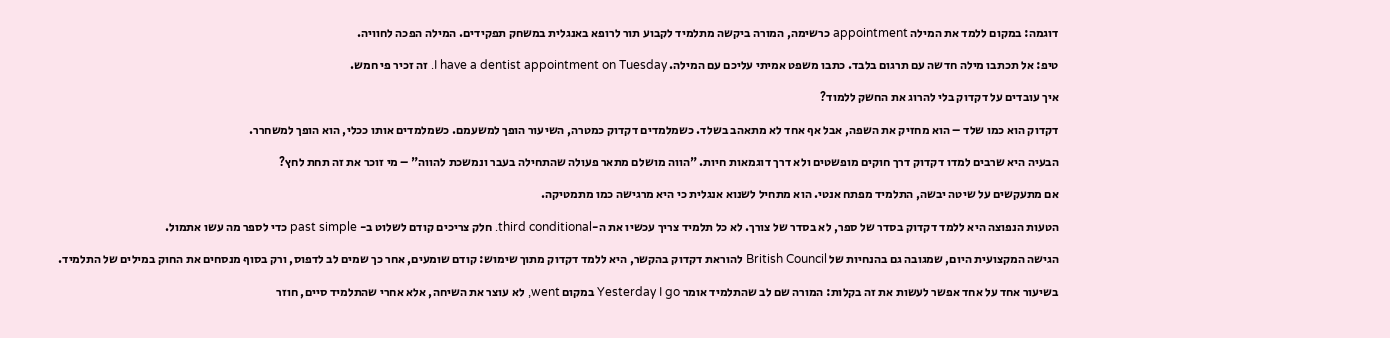דוגמה: במקום ללמד את המילה appointment כרשימה, המורה ביקשה מתלמיד לקבוע תור לרופא באנגלית במשחק תפקידים. המילה הפכה לחוויה.

טיפ: אל תכתבו מילה חדשה עם תרגום בלבד. כתבו משפט אמיתי עליכם עם המילה. I have a dentist appointment on Tuesday. זה זכיר פי חמש.

איך עובדים על דקדוק בלי להרוג את החשק ללמוד?

דקדוק הוא כמו שלד – הוא מחזיק את השפה, אבל אף אחד לא מתאהב בשלד. כשמלמדים דקדוק כמטרה, השיעור הופך למשעמם. כשמלמדים אותו ככלי, הוא הופך למשחרר.

הבעיה היא שרבים למדו דקדוק דרך חוקים מופשטים ולא דרך דוגמאות חיות. "הווה מושלם מתאר פעולה שהתחילה בעבר ונמשכת להווה" – מי זוכר את זה תחת לחץ?

אם מתעקשים על שיטה יבשה, התלמיד מפתח אנטי. הוא מתחיל לשנוא אנגלית כי היא מרגישה כמו מתמטיקה.

הטעות הנפוצה היא ללמד דקדוק בסדר של ספר, לא בסדר של צורך. לא כל תלמיד צריך עכשיו את ה-third conditional. חלק צריכים קודם לשלוט ב- past simple כדי לספר מה עשו אתמול.

הגישה המקצועית היום, שמגובה גם בהנחיות של British Council להוראת דקדוק בהקשר, היא ללמד דקדוק מתוך שימוש: קודם שומעים, אחר כך שמים לב לדפוס, ורק בסוף מנסחים את החוק במילים של התלמיד.

בשיעור אחד על אחד אפשר לעשות את זה בקלות: המורה שם לב שהתלמיד אומר Yesterday I go במקום went, לא עוצר את השיחה, אלא אחרי שהתלמיד סיים, חוזר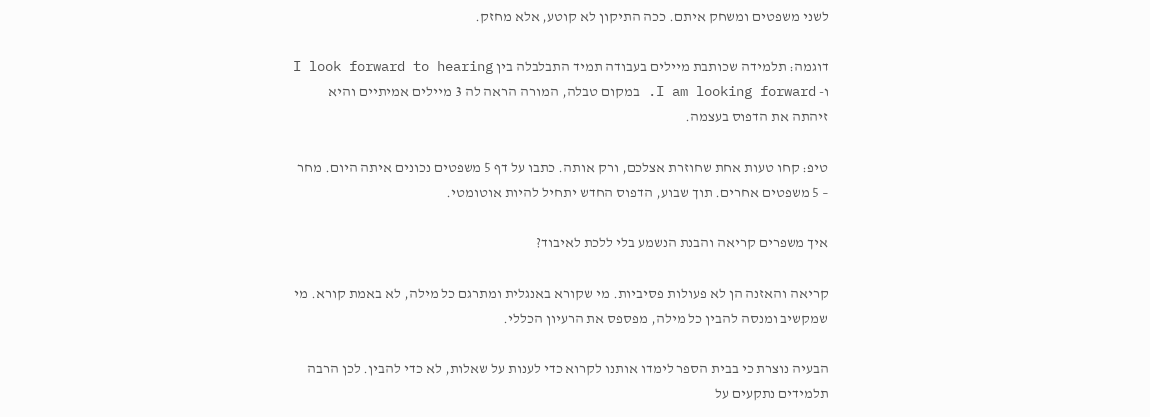לשני משפטים ומשחק איתם. ככה התיקון לא קוטע, אלא מחזק.

דוגמה: תלמידה שכותבת מיילים בעבודה תמיד התבלבלה בין I look forward to hearing ו- I am looking forward. במקום טבלה, המורה הראה לה 3 מיילים אמיתיים והיא זיהתה את הדפוס בעצמה.

טיפ: קחו טעות אחת שחוזרת אצלכם, ורק אותה. כתבו על דף 5 משפטים נכונים איתה היום. מחר – 5 משפטים אחרים. תוך שבוע, הדפוס החדש יתחיל להיות אוטומטי.

איך משפרים קריאה והבנת הנשמע בלי ללכת לאיבוד?

קריאה והאזנה הן לא פעולות פסיביות. מי שקורא באנגלית ומתרגם כל מילה, לא באמת קורא. מי שמקשיב ומנסה להבין כל מילה, מפספס את הרעיון הכללי.

הבעיה נוצרת כי בבית הספר לימדו אותנו לקרוא כדי לענות על שאלות, לא כדי להבין. לכן הרבה תלמידים נתקעים על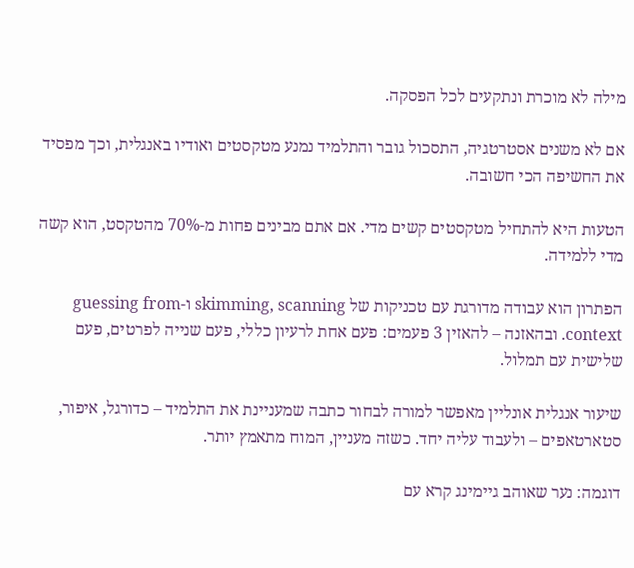מילה לא מוכרת ונתקעים לכל הפסקה.

אם לא משנים אסטרטגיה, התסכול גובר והתלמיד נמנע מטקסטים ואודיו באנגלית, וכך מפסיד את החשיפה הכי חשובה.

הטעות היא להתחיל מטקסטים קשים מדי. אם אתם מבינים פחות מ-70% מהטקסט, הוא קשה מדי ללמידה.

הפתרון הוא עבודה מדורגת עם טכניקות של skimming, scanning ו-guessing from context. ובהאזנה – להאזין 3 פעמים: פעם אחת לרעיון כללי, פעם שנייה לפרטים, פעם שלישית עם תמלול.

שיעור אנגלית אונליין מאפשר למורה לבחור כתבה שמעניינת את התלמיד – כדורגל, איפור, סטארטאפים – ולעבוד עליה יחד. כשזה מעניין, המוח מתאמץ יותר.

דוגמה: נער שאוהב גיימינג קרא עם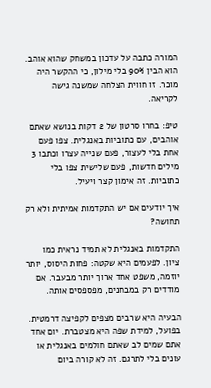המורה כתבה על עדכון במשחק שהוא אוהב. הוא הבין 90% בלי מילון, כי ההקשר היה מוכר. זו חווית הצלחה שמשנה גישה לקריאה.

טיפ: בחרו סרטון של 2 דקות בנושא שאתם אוהבים, עם כתוביות באנגלית. צפו פעם אחת בלי לעצור, פעם שנייה עצרו וכתבו 3 מילים חדשות, פעם שלישית צפו בלי כתוביות. זה אימון קצר ויעיל.

איך יודעים אם יש התקדמות אמיתית ולא רק תחושה?

התקדמות באנגלית לא תמיד נראית כמו ציון. לפעמים היא שקטה: פחות היסוס, יותר יוזמה, משפט אחד ארוך יותר מבעבר. אם מודדים רק במבחנים, מפספסים אותה.

הבעיה היא שרבים מצפים לקפיצה דרמטית. בפועל, למידת שפה היא מצטברת. יום אחד אתם שמים לב שאתם חולמים באנגלית או עונים בלי לתרגם. זה לא קורה ביום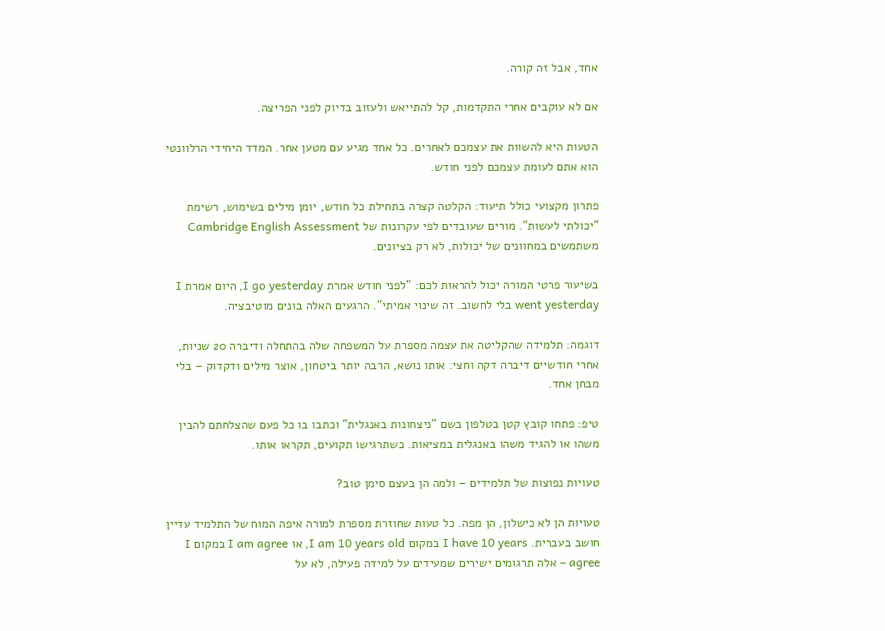אחד, אבל זה קורה.

אם לא עוקבים אחרי התקדמות, קל להתייאש ולעזוב בדיוק לפני הפריצה.

הטעות היא להשוות את עצמכם לאחרים. כל אחד מגיע עם מטען אחר. המדד היחידי הרלוונטי הוא אתם לעומת עצמכם לפני חודש.

פתרון מקצועי כולל תיעוד: הקלטה קצרה בתחילת כל חודש, יומן מילים בשימוש, רשימת "יכולתי לעשות". מורים שעובדים לפי עקרונות של Cambridge English Assessment משתמשים במחוונים של יכולות, לא רק בציונים.

בשיעור פרטי המורה יכול להראות לכם: "לפני חודש אמרת I go yesterday, היום אמרת I went yesterday בלי לחשוב. זה שינוי אמיתי". הרגעים האלה בונים מוטיבציה.

דוגמה: תלמידה שהקליטה את עצמה מספרת על המשפחה שלה בהתחלה ודיברה 20 שניות, אחרי חודשיים דיברה דקה וחצי. אותו נושא, הרבה יותר ביטחון, אוצר מילים ודקדוק – בלי מבחן אחד.

טיפ: פתחו קובץ קטן בטלפון בשם "ניצחונות באנגלית" וכתבו בו כל פעם שהצלחתם להבין משהו או להגיד משהו באנגלית במציאות. כשתרגישו תקועים, תקראו אותו.

טעויות נפוצות של תלמידים – ולמה הן בעצם סימן טוב?

טעויות הן לא כישלון, הן מפה. כל טעות שחוזרת מספרת למורה איפה המוח של התלמיד עדיין חושב בעברית. I have 10 years במקום I am 10 years old, או I am agree במקום I agree – אלה תרגומים ישירים שמעידים על למידה פעילה, לא על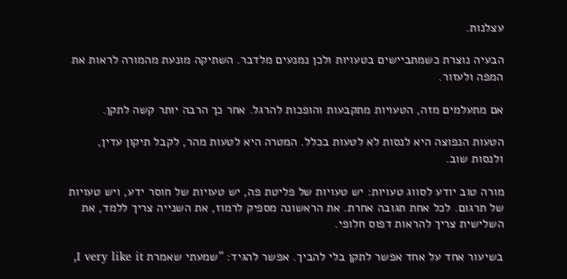עצלנות.

הבעיה נוצרת כשמתביישים בטעויות ולכן נמנעים מלדבר. השתיקה מונעת מהמורה לראות את המפה ולעזור.

אם מתעלמים מזה, הטעויות מתקבעות והופכות להרגל. אחר כך הרבה יותר קשה לתקן.

הטעות הנפוצה היא לנסות לא לטעות בכלל. המטרה היא לטעות מהר, לקבל תיקון עדין, ולנסות שוב.

מורה טוב יודע לסווג טעויות: יש טעויות של פליטת פה, יש טעויות של חוסר ידע, ויש טעויות של תרגום. לכל אחת תגובה אחרת. את הראשונה מספיק לרמוז, את השנייה צריך ללמד, את השלישית צריך להראות דפוס חלופי.

בשיעור אחד על אחד אפשר לתקן בלי להביך. אפשר להגיד: "שמעתי שאמרת I very like it,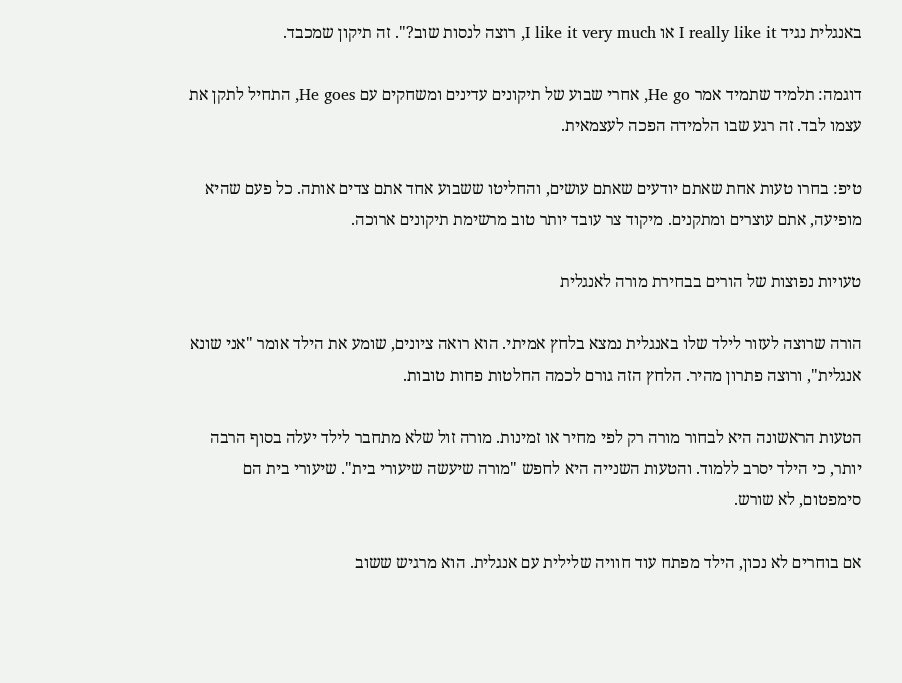באנגלית נגיד I really like it או I like it very much, רוצה לנסות שוב?". זה תיקון שמכבד.

דוגמה: תלמיד שתמיד אמר He go, אחרי שבוע של תיקונים עדינים ומשחקים עם He goes, התחיל לתקן את עצמו לבד. זה רגע שבו הלמידה הפכה לעצמאית.

טיפ: בחרו טעות אחת שאתם יודעים שאתם עושים, והחליטו ששבוע אחד אתם צדים אותה. כל פעם שהיא מופיעה, אתם עוצרים ומתקנים. מיקוד צר עובד יותר טוב מרשימת תיקונים ארוכה.

טעויות נפוצות של הורים בבחירת מורה לאנגלית

הורה שרוצה לעזור לילד שלו באנגלית נמצא בלחץ אמיתי. הוא רואה ציונים, שומע את הילד אומר "אני שונא אנגלית", ורוצה פתרון מהיר. הלחץ הזה גורם לכמה החלטות פחות טובות.

הטעות הראשונה היא לבחור מורה רק לפי מחיר או זמינות. מורה זול שלא מתחבר לילד יעלה בסוף הרבה יותר, כי הילד יסרב ללמוד. והטעות השנייה היא לחפש "מורה שיעשה שיעורי בית". שיעורי בית הם סימפטום, לא שורש.

אם בוחרים לא נכון, הילד מפתח עוד חוויה שלילית עם אנגלית. הוא מרגיש ששוב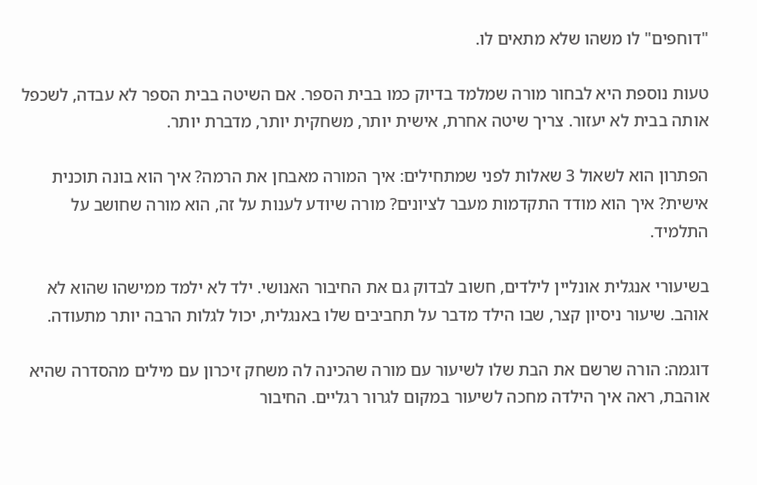"דוחפים" לו משהו שלא מתאים לו.

טעות נוספת היא לבחור מורה שמלמד בדיוק כמו בבית הספר. אם השיטה בבית הספר לא עבדה, לשכפל אותה בבית לא יעזור. צריך שיטה אחרת, אישית יותר, משחקית יותר, מדברת יותר.

הפתרון הוא לשאול 3 שאלות לפני שמתחילים: איך המורה מאבחן את הרמה? איך הוא בונה תוכנית אישית? איך הוא מודד התקדמות מעבר לציונים? מורה שיודע לענות על זה, הוא מורה שחושב על התלמיד.

בשיעורי אנגלית אונליין לילדים, חשוב לבדוק גם את החיבור האנושי. ילד לא ילמד ממישהו שהוא לא אוהב. שיעור ניסיון קצר, שבו הילד מדבר על תחביבים שלו באנגלית, יכול לגלות הרבה יותר מתעודה.

דוגמה: הורה שרשם את הבת שלו לשיעור עם מורה שהכינה לה משחק זיכרון עם מילים מהסדרה שהיא אוהבת, ראה איך הילדה מחכה לשיעור במקום לגרור רגליים. החיבור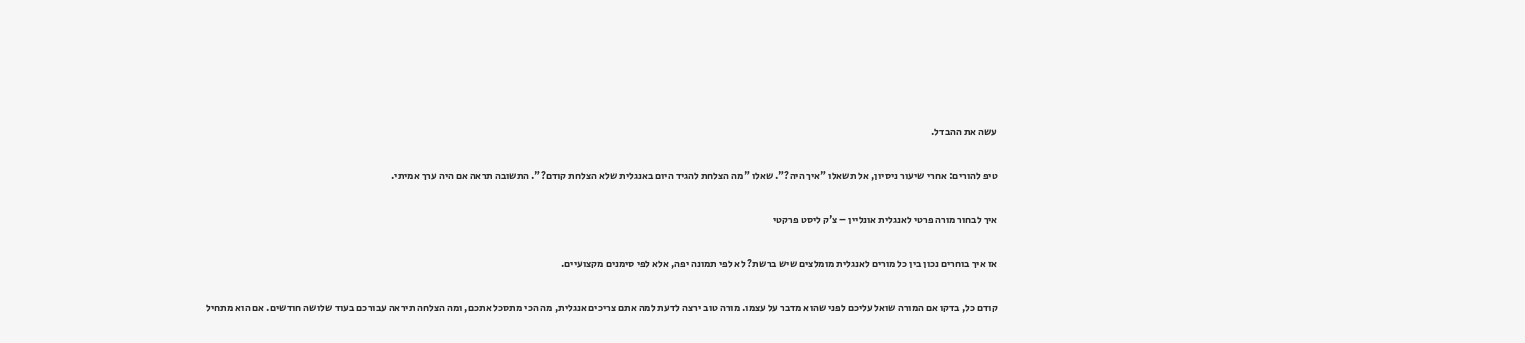עשה את ההבדל.

טיפ להורים: אחרי שיעור ניסיון, אל תשאלו "איך היה?". שאלו "מה הצלחת להגיד היום באנגלית שלא הצלחת קודם?". התשובה תראה אם היה ערך אמיתי.

איך לבחור מורה פרטי לאנגלית אונליין – צ'ק ליסט פרקטי

אז איך בוחרים נכון בין כל מורים לאנגלית מומלצים שיש ברשת? לא לפי תמונה יפה, אלא לפי סימנים מקצועיים.

קודם כל, בדקו אם המורה שואל עליכם לפני שהוא מדבר על עצמו. מורה טוב ירצה לדעת למה אתם צריכים אנגלית, מה הכי מתסכל אתכם, ומה הצלחה תיראה עבורכם בעוד שלושה חודשים. אם הוא מתחיל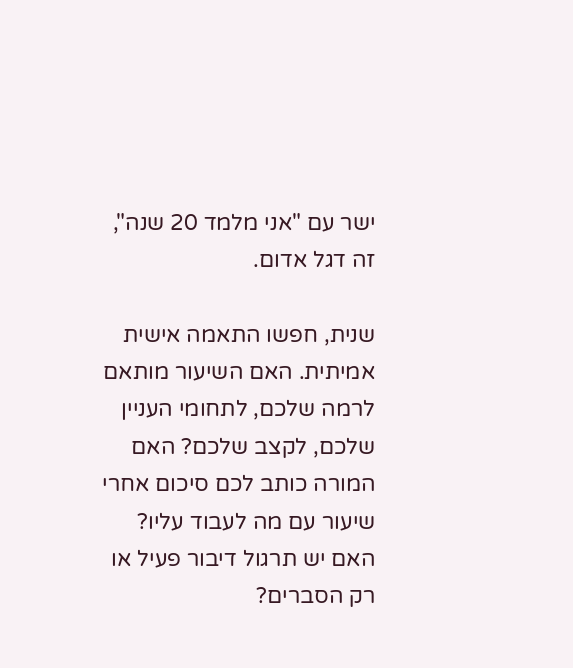ישר עם "אני מלמד 20 שנה", זה דגל אדום.

שנית, חפשו התאמה אישית אמיתית. האם השיעור מותאם לרמה שלכם, לתחומי העניין שלכם, לקצב שלכם? האם המורה כותב לכם סיכום אחרי שיעור עם מה לעבוד עליו? האם יש תרגול דיבור פעיל או רק הסברים?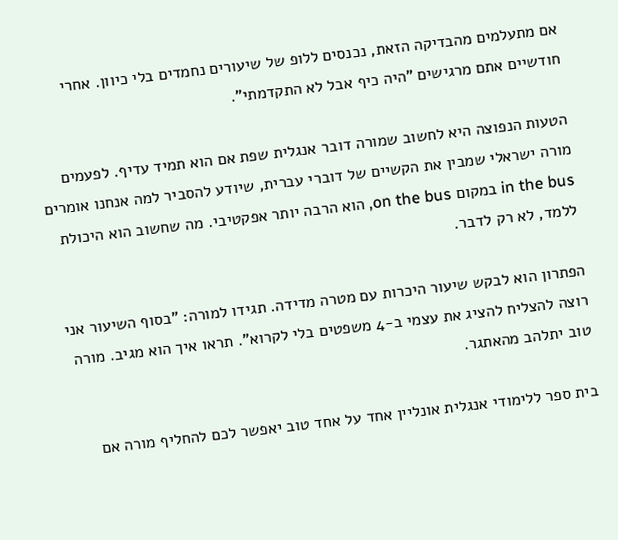אם מתעלמים מהבדיקה הזאת, נכנסים ללופ של שיעורים נחמדים בלי כיוון. אחרי חודשיים אתם מרגישים "היה כיף אבל לא התקדמתי".

הטעות הנפוצה היא לחשוב שמורה דובר אנגלית שפת אם הוא תמיד עדיף. לפעמים מורה ישראלי שמבין את הקשיים של דוברי עברית, שיודע להסביר למה אנחנו אומרים in the bus במקום on the bus, הוא הרבה יותר אפקטיבי. מה שחשוב הוא היכולת ללמד, לא רק לדבר.

הפתרון הוא לבקש שיעור היכרות עם מטרה מדידה. תגידו למורה: "בסוף השיעור אני רוצה להצליח להציג את עצמי ב-4 משפטים בלי לקרוא". תראו איך הוא מגיב. מורה טוב יתלהב מהאתגר.

בית ספר ללימודי אנגלית אונליין אחד על אחד טוב יאפשר לכם להחליף מורה אם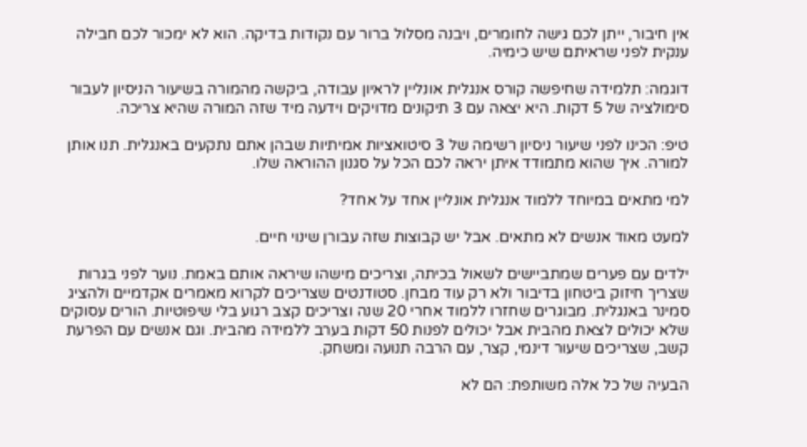אין חיבור, ייתן לכם גישה לחומרים, ויבנה מסלול ברור עם נקודות בדיקה. הוא לא ימכור לכם חבילה ענקית לפני שראיתם שיש כימיה.

דוגמה: תלמידה שחיפשה קורס אנגלית אונליין לראיון עבודה, ביקשה מהמורה בשיעור הניסיון לעבור סימולציה של 5 דקות. היא יצאה עם 3 תיקונים מדויקים וידעה מיד שזה המורה שהיא צריכה.

טיפ: הכינו לפני שיעור ניסיון רשימה של 3 סיטואציות אמיתיות שבהן אתם נתקעים באנגלית. תנו אותן למורה. איך שהוא מתמודד איתן יראה לכם הכל על סגנון ההוראה שלו.

למי מתאים במיוחד ללמוד אנגלית אונליין אחד על אחד?

למעט מאוד אנשים לא מתאים. אבל יש קבוצות שזה עבורן שינוי חיים.

ילדים עם פערים שמתביישים לשאול בכיתה, וצריכים מישהו שיראה אותם באמת. נוער לפני בגרות שצריך חיזוק ביטחון בדיבור ולא רק עוד מבחן. סטודנטים שצריכים לקרוא מאמרים אקדמיים ולהציג סמינר באנגלית. מבוגרים שחזרו ללמוד אחרי 20 שנה וצריכים קצב רגוע בלי שיפוטיות. הורים עסוקים שלא יכולים לצאת מהבית אבל יכולים לפנות 50 דקות בערב ללמידה מהבית. וגם אנשים עם הפרעת קשב, שצריכים שיעור דינמי, קצר, עם הרבה תנועה ומשחק.

הבעיה של כל אלה משותפת: הם לא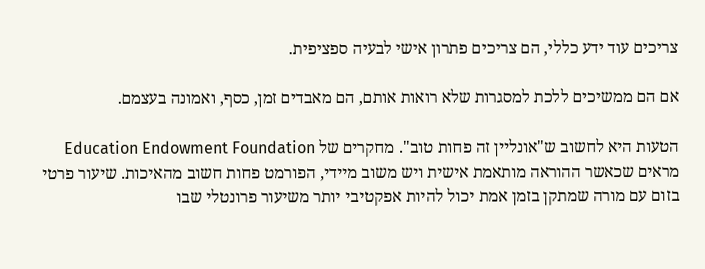צריכים עוד ידע כללי, הם צריכים פתרון אישי לבעיה ספציפית.

אם הם ממשיכים ללכת למסגרות שלא רואות אותם, הם מאבדים זמן, כסף, ואמונה בעצמם.

הטעות היא לחשוב ש"אונליין זה פחות טוב". מחקרים של Education Endowment Foundation מראים שכאשר ההוראה מותאמת אישית ויש משוב מיידי, הפורמט פחות חשוב מהאיכות. שיעור פרטי בזום עם מורה שמתקן בזמן אמת יכול להיות אפקטיבי יותר משיעור פרונטלי שבו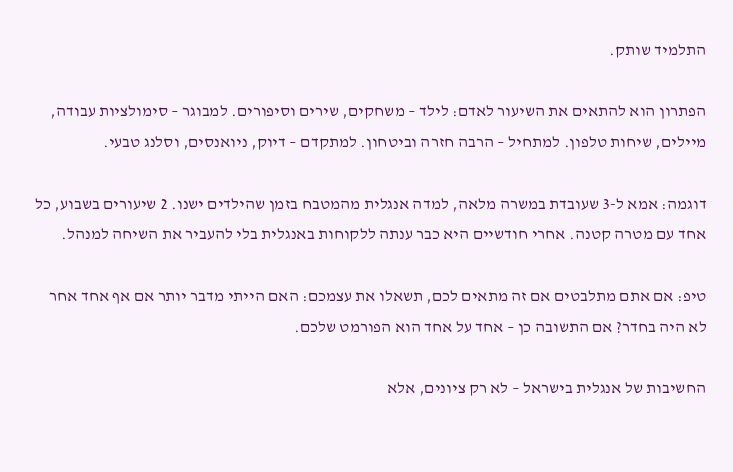התלמיד שותק.

הפתרון הוא להתאים את השיעור לאדם: לילד – משחקים, שירים וסיפורים. למבוגר – סימולציות עבודה, מיילים, שיחות טלפון. למתחיל – הרבה חזרה וביטחון. למתקדם – דיוק, ניואנסים, וסלנג טבעי.

דוגמה: אמא ל-3 שעובדת במשרה מלאה, למדה אנגלית מהמטבח בזמן שהילדים ישנו. 2 שיעורים בשבוע, כל אחד עם מטרה קטנה. אחרי חודשיים היא כבר ענתה ללקוחות באנגלית בלי להעביר את השיחה למנהל.

טיפ: אם אתם מתלבטים אם זה מתאים לכם, תשאלו את עצמכם: האם הייתי מדבר יותר אם אף אחד אחר לא היה בחדר? אם התשובה כן – אחד על אחד הוא הפורמט שלכם.

החשיבות של אנגלית בישראל – לא רק ציונים, אלא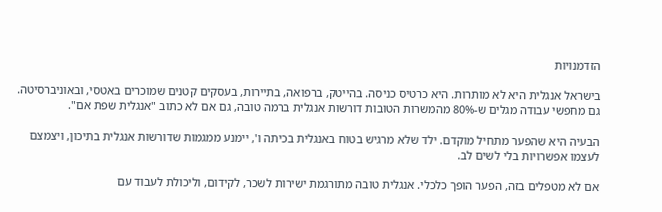הזדמנויות

בישראל אנגלית היא לא מותרות. היא כרטיס כניסה. בהייטק, ברפואה, בתיירות, בעסקים קטנים שמוכרים באטסי, ובאוניברסיטה. גם מחפשי עבודה מגלים ש-80% מהמשרות הטובות דורשות אנגלית ברמה טובה, גם אם לא כתוב "אנגלית שפת אם".

הבעיה היא שהפער מתחיל מוקדם. ילד שלא מרגיש בטוח באנגלית בכיתה ו', יימנע ממגמות שדורשות אנגלית בתיכון, ויצמצם לעצמו אפשרויות בלי לשים לב.

אם לא מטפלים בזה, הפער הופך כלכלי. אנגלית טובה מתורגמת ישירות לשכר, לקידום, וליכולת לעבוד עם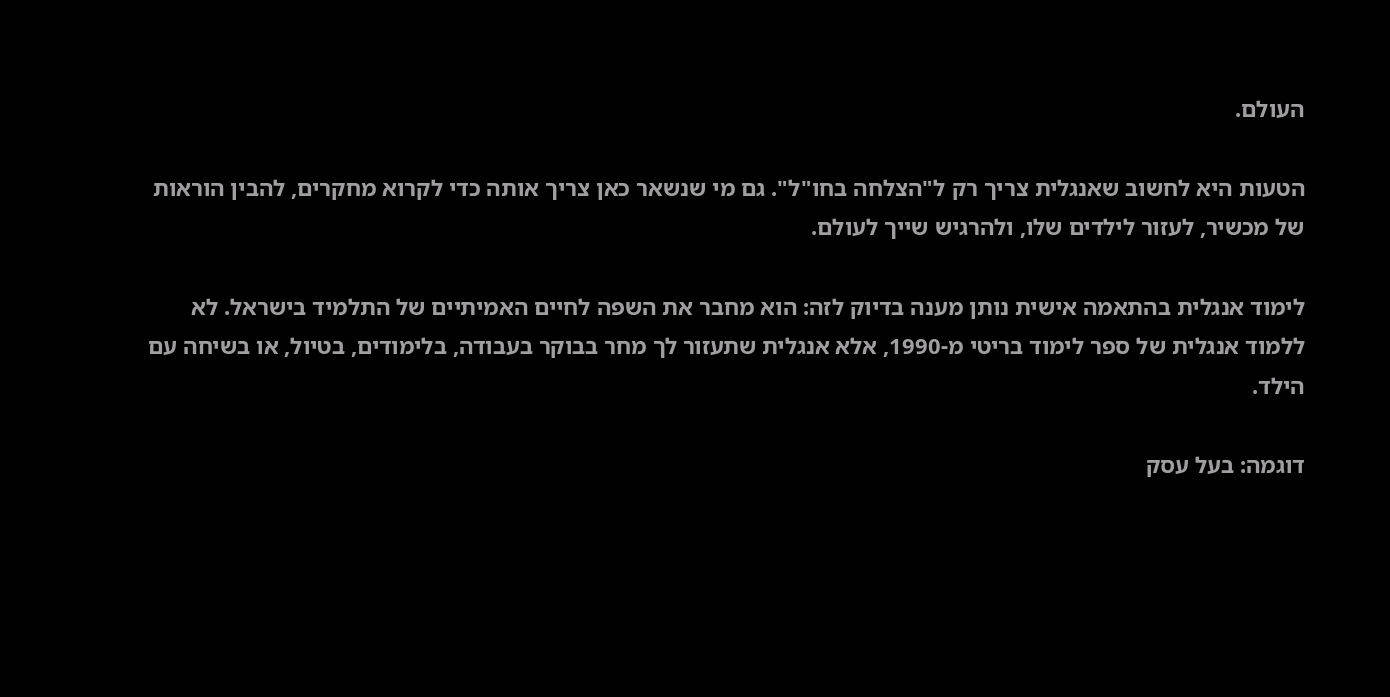העולם.

הטעות היא לחשוב שאנגלית צריך רק ל"הצלחה בחו"ל". גם מי שנשאר כאן צריך אותה כדי לקרוא מחקרים, להבין הוראות של מכשיר, לעזור לילדים שלו, ולהרגיש שייך לעולם.

לימוד אנגלית בהתאמה אישית נותן מענה בדיוק לזה: הוא מחבר את השפה לחיים האמיתיים של התלמיד בישראל. לא ללמוד אנגלית של ספר לימוד בריטי מ-1990, אלא אנגלית שתעזור לך מחר בבוקר בעבודה, בלימודים, בטיול, או בשיחה עם הילד.

דוגמה: בעל עסק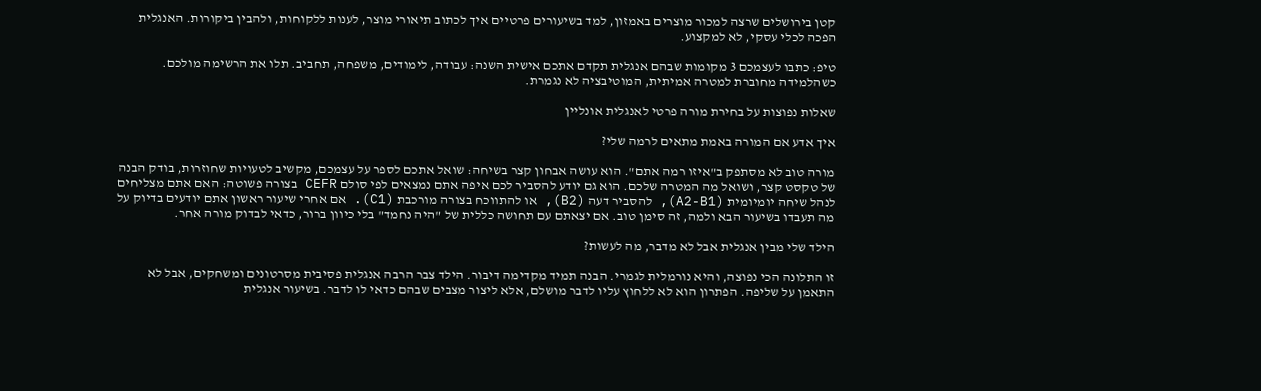קטן בירושלים שרצה למכור מוצרים באמזון, למד בשיעורים פרטיים איך לכתוב תיאורי מוצר, לענות ללקוחות, ולהבין ביקורות. האנגלית הפכה לכלי עסקי, לא למקצוע.

טיפ: כתבו לעצמכם 3 מקומות שבהם אנגלית תקדם אתכם אישית השנה: עבודה, לימודים, משפחה, תחביב. תלו את הרשימה מולכם. כשהלמידה מחוברת למטרה אמיתית, המוטיבציה לא נגמרת.

שאלות נפוצות על בחירת מורה פרטי לאנגלית אונליין

איך אדע אם המורה באמת מתאים לרמה שלי?

מורה טוב לא מסתפק ב"איזו רמה אתם". הוא עושה אבחון קצר בשיחה: שואל אתכם לספר על עצמכם, מקשיב לטעויות שחוזרות, בודק הבנה של טקסט קצר, ושואל מה המטרה שלכם. הוא גם יודע להסביר לכם איפה אתם נמצאים לפי סולם CEFR בצורה פשוטה: האם אתם מצליחים לנהל שיחה יומיומית (A2-B1), להסביר דעה (B2), או להתווכח בצורה מורכבת (C1). אם אחרי שיעור ראשון אתם יודעים בדיוק על מה תעבדו בשיעור הבא ולמה, זה סימן טוב. אם יצאתם עם תחושה כללית של "היה נחמד" בלי כיוון ברור, כדאי לבדוק מורה אחר.

הילד שלי מבין אנגלית אבל לא מדבר, מה לעשות?

זו התלונה הכי נפוצה, והיא נורמלית לגמרי. הבנה תמיד מקדימה דיבור. הילד צבר הרבה אנגלית פסיבית מסרטונים ומשחקים, אבל לא התאמן על שליפה. הפתרון הוא לא ללחוץ עליו לדבר מושלם, אלא ליצור מצבים שבהם כדאי לו לדבר. בשיעור אנגלית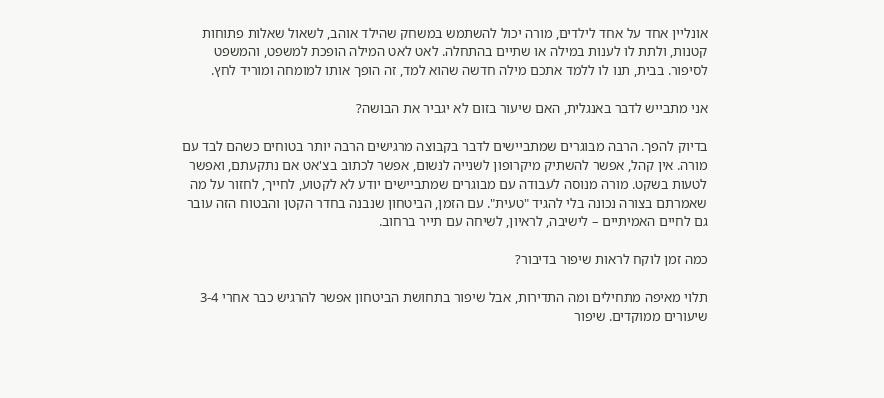אונליין אחד על אחד לילדים, מורה יכול להשתמש במשחק שהילד אוהב, לשאול שאלות פתוחות קטנות, ולתת לו לענות במילה או שתיים בהתחלה. לאט לאט המילה הופכת למשפט, והמשפט לסיפור. בבית, תנו לו ללמד אתכם מילה חדשה שהוא למד, זה הופך אותו למומחה ומוריד לחץ.

אני מתבייש לדבר באנגלית, האם שיעור בזום לא יגביר את הבושה?

בדיוק להפך. הרבה מבוגרים שמתביישים לדבר בקבוצה מרגישים הרבה יותר בטוחים כשהם לבד עם מורה. אין קהל, אפשר להשתיק מיקרופון לשנייה לנשום, אפשר לכתוב בצ'אט אם נתקעתם, ואפשר לטעות בשקט. מורה מנוסה לעבודה עם מבוגרים שמתביישים יודע לא לקטוע, לחייך, לחזור על מה שאמרתם בצורה נכונה בלי להגיד "טעית". עם הזמן, הביטחון שנבנה בחדר הקטן והבטוח הזה עובר גם לחיים האמיתיים – לישיבה, לראיון, לשיחה עם תייר ברחוב.

כמה זמן לוקח לראות שיפור בדיבור?

תלוי מאיפה מתחילים ומה התדירות, אבל שיפור בתחושת הביטחון אפשר להרגיש כבר אחרי 3-4 שיעורים ממוקדים. שיפור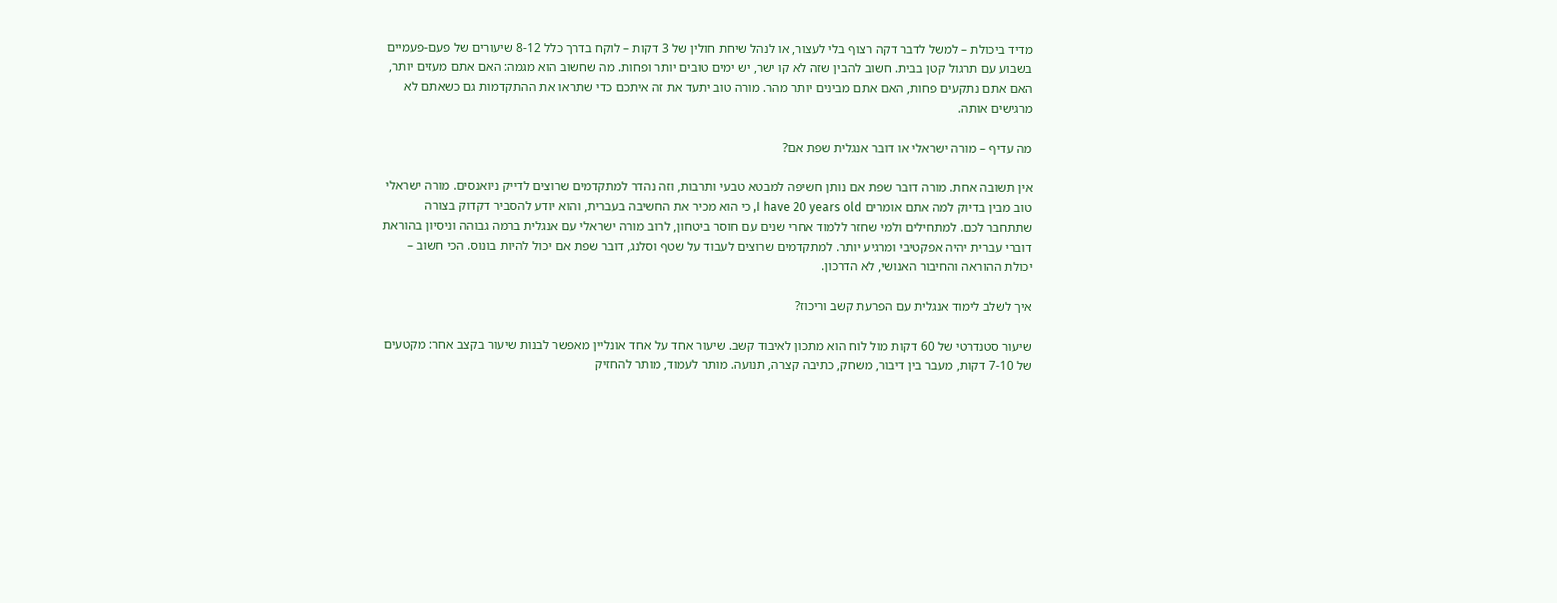מדיד ביכולת – למשל לדבר דקה רצוף בלי לעצור, או לנהל שיחת חולין של 3 דקות – לוקח בדרך כלל 8-12 שיעורים של פעם-פעמיים בשבוע עם תרגול קטן בבית. חשוב להבין שזה לא קו ישר, יש ימים טובים יותר ופחות. מה שחשוב הוא מגמה: האם אתם מעזים יותר, האם אתם נתקעים פחות, האם אתם מבינים יותר מהר. מורה טוב יתעד את זה איתכם כדי שתראו את ההתקדמות גם כשאתם לא מרגישים אותה.

מה עדיף – מורה ישראלי או דובר אנגלית שפת אם?

אין תשובה אחת. מורה דובר שפת אם נותן חשיפה למבטא טבעי ותרבות, וזה נהדר למתקדמים שרוצים לדייק ניואנסים. מורה ישראלי טוב מבין בדיוק למה אתם אומרים I have 20 years old, כי הוא מכיר את החשיבה בעברית, והוא יודע להסביר דקדוק בצורה שתתחבר לכם. למתחילים ולמי שחזר ללמוד אחרי שנים עם חוסר ביטחון, לרוב מורה ישראלי עם אנגלית ברמה גבוהה וניסיון בהוראת דוברי עברית יהיה אפקטיבי ומרגיע יותר. למתקדמים שרוצים לעבוד על שטף וסלנג, דובר שפת אם יכול להיות בונוס. הכי חשוב – יכולת ההוראה והחיבור האנושי, לא הדרכון.

איך לשלב לימוד אנגלית עם הפרעת קשב וריכוז?

שיעור סטנדרטי של 60 דקות מול לוח הוא מתכון לאיבוד קשב. שיעור אחד על אחד אונליין מאפשר לבנות שיעור בקצב אחר: מקטעים של 7-10 דקות, מעבר בין דיבור, משחק, כתיבה קצרה, תנועה. מותר לעמוד, מותר להחזיק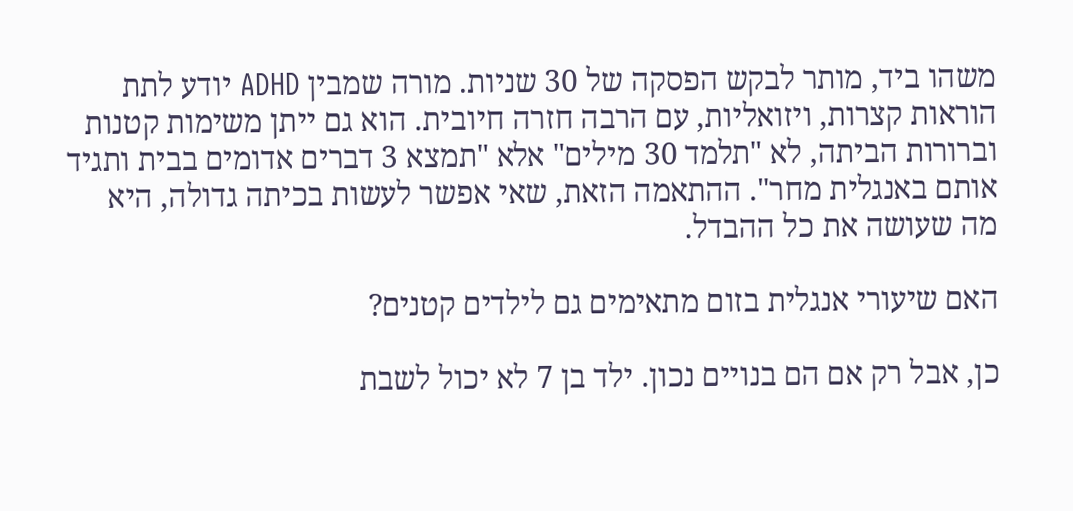משהו ביד, מותר לבקש הפסקה של 30 שניות. מורה שמבין ADHD יודע לתת הוראות קצרות, ויזואליות, עם הרבה חזרה חיובית. הוא גם ייתן משימות קטנות וברורות הביתה, לא "תלמד 30 מילים" אלא "תמצא 3 דברים אדומים בבית ותגיד אותם באנגלית מחר". ההתאמה הזאת, שאי אפשר לעשות בכיתה גדולה, היא מה שעושה את כל ההבדל.

האם שיעורי אנגלית בזום מתאימים גם לילדים קטנים?

כן, אבל רק אם הם בנויים נכון. ילד בן 7 לא יכול לשבת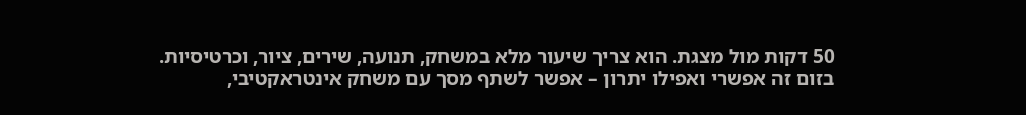50 דקות מול מצגת. הוא צריך שיעור מלא במשחק, תנועה, שירים, ציור, וכרטיסיות. בזום זה אפשרי ואפילו יתרון – אפשר לשתף מסך עם משחק אינטראקטיבי,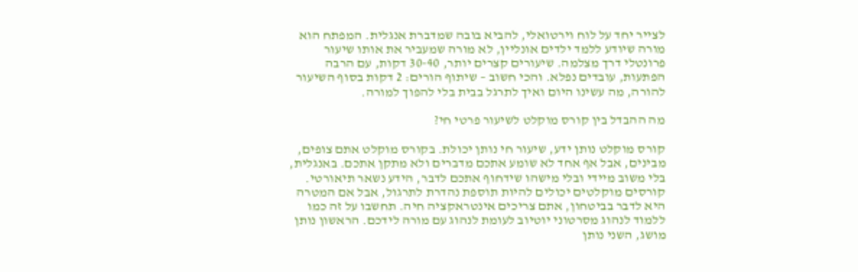לצייר יחד על לוח וירטואלי, להביא בובה שמדברת אנגלית. המפתח הוא מורה שיודע ללמד ילדים אונליין, לא מורה שמעביר את אותו שיעור פרונטלי דרך מצלמה. שיעורים קצרים יותר, 30-40 דקות, עם הרבה הפתעות, עובדים נפלא. והכי חשוב – שיתוף הורים: 2 דקות בסוף השיעור להורה, מה עשינו היום ואיך לתרגל בבית בלי להפוך למורה.

מה ההבדל בין קורס מוקלט לשיעור פרטי חי?

קורס מוקלט נותן ידע, שיעור חי נותן יכולת. בקורס מוקלט אתם צופים, מבינים, אבל אף אחד לא שומע אתכם מדברים ולא מתקן אתכם. באנגלית, בלי משוב מיידי ובלי מישהו שידחוף אתכם לדבר, הידע נשאר תיאורטי. קורסים מוקלטים יכולים להיות תוספת נהדרת לתרגול, אבל אם המטרה היא לדבר בביטחון, אתם צריכים אינטראקציה חיה. תחשבו על זה כמו ללמוד לנהוג מסרטוני יוטיוב לעומת לנהוג עם מורה לידכם. הראשון נותן מושג, השני נותן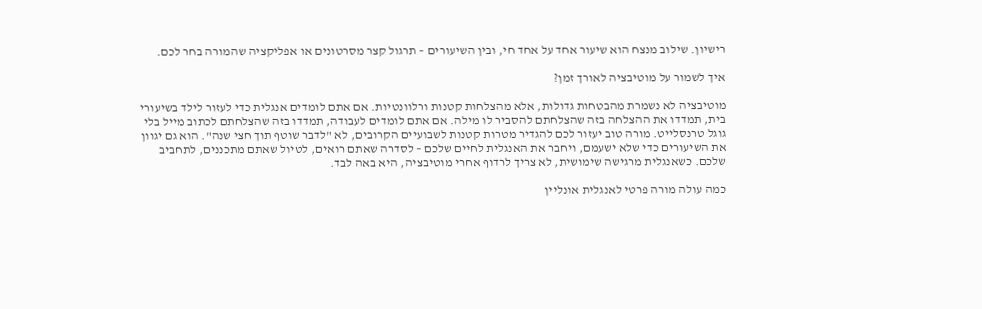רישיון. שילוב מנצח הוא שיעור אחד על אחד חי, ובין השיעורים – תרגול קצר מסרטונים או אפליקציה שהמורה בחר לכם.

איך לשמור על מוטיבציה לאורך זמן?

מוטיבציה לא נשמרת מהבטחות גדולות, אלא מהצלחות קטנות ורלוונטיות. אם אתם לומדים אנגלית כדי לעזור לילד בשיעורי בית, תמדדו את ההצלחה בזה שהצלחתם להסביר לו מילה. אם אתם לומדים לעבודה, תמדדו בזה שהצלחתם לכתוב מייל בלי גוגל טרנסלייט. מורה טוב יעזור לכם להגדיר מטרות קטנות לשבועיים הקרובים, לא "לדבר שוטף תוך חצי שנה". הוא גם יגוון את השיעורים כדי שלא ישעמם, ויחבר את האנגלית לחיים שלכם – לסדרה שאתם רואים, לטיול שאתם מתכננים, לתחביב שלכם. כשאנגלית מרגישה שימושית, לא צריך לרדוף אחרי מוטיבציה, היא באה לבד.

כמה עולה מורה פרטי לאנגלית אונליין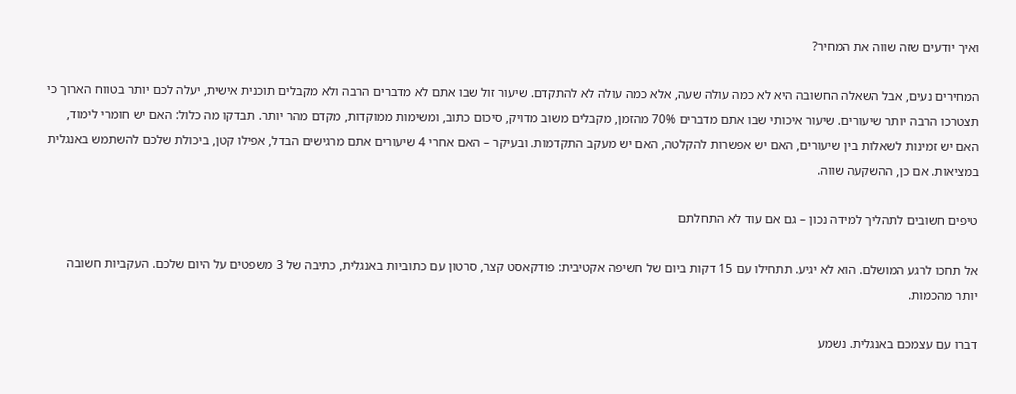ואיך יודעים שזה שווה את המחיר?

המחירים נעים, אבל השאלה החשובה היא לא כמה עולה שעה, אלא כמה עולה לא להתקדם. שיעור זול שבו אתם לא מדברים הרבה ולא מקבלים תוכנית אישית, יעלה לכם יותר בטווח הארוך כי תצטרכו הרבה יותר שיעורים. שיעור איכותי שבו אתם מדברים 70% מהזמן, מקבלים משוב מדויק, סיכום כתוב, ומשימות ממוקדות, מקדם מהר יותר. תבדקו מה כלול: האם יש חומרי לימוד, האם יש זמינות לשאלות בין שיעורים, האם יש אפשרות להקלטה, האם יש מעקב התקדמות. ובעיקר – האם אחרי 4 שיעורים אתם מרגישים הבדל, אפילו קטן, ביכולת שלכם להשתמש באנגלית במציאות. אם כן, ההשקעה שווה.

טיפים חשובים לתהליך למידה נכון – גם אם עוד לא התחלתם

אל תחכו לרגע המושלם. הוא לא יגיע. תתחילו עם 15 דקות ביום של חשיפה אקטיבית: פודקאסט קצר, סרטון עם כתוביות באנגלית, כתיבה של 3 משפטים על היום שלכם. העקביות חשובה יותר מהכמות.

דברו עם עצמכם באנגלית. נשמע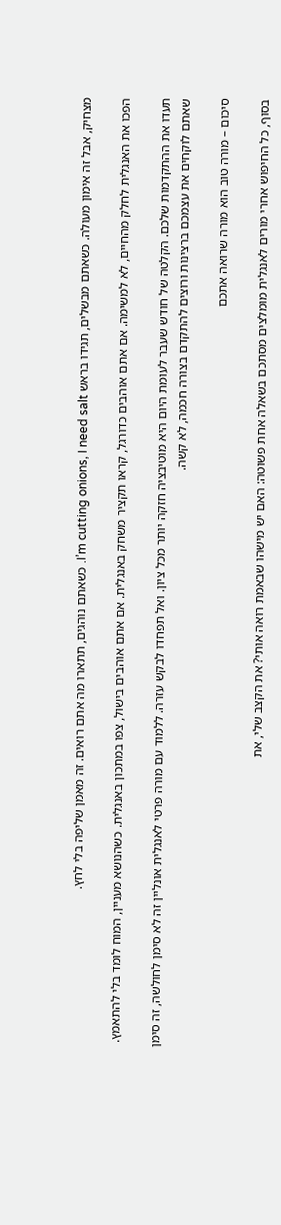מצחיק, אבל זה אימון מעולה. כשאתם מבשלים, תגידו בראש I’m cutting onions, I need salt. כשאתם נוהגים, תתארו מה אתם רואים. זה מאמן שליפה בלי לחץ.

הפכו את האנגלית לחלק מהחיים, לא למשימה. אם אתם אוהבים כדורגל, קראו תקציר משחק באנגלית. אם אתם אוהבים בישול, צפו במתכון באנגלית. כשהנושא מעניין, המוח לומד בלי להתאמץ.

תעדו את ההתקדמות שלכם. הקלטה של חודש שעבר לעומת היום היא מוטיבציה חזקה יותר מכל ציון. ואל תפחדו לבקש עזרה. ללמוד עם מורה פרטי לאנגלית אונליין זה לא סימן לחולשה, זה סימן שאתם לוקחים את עצמכם ברצינות ורוצים להתקדם בצורה חכמה, לא קשה.

סיכום – מורה טוב הוא מורה שרואה אתכם

בסוף, כל החיפוש אחרי מורים לאנגלית מומלצים מסתכם בשאלה אחת פשוטה: האם יש מישהו שבאמת רואה אותי? את הקצב שלי, את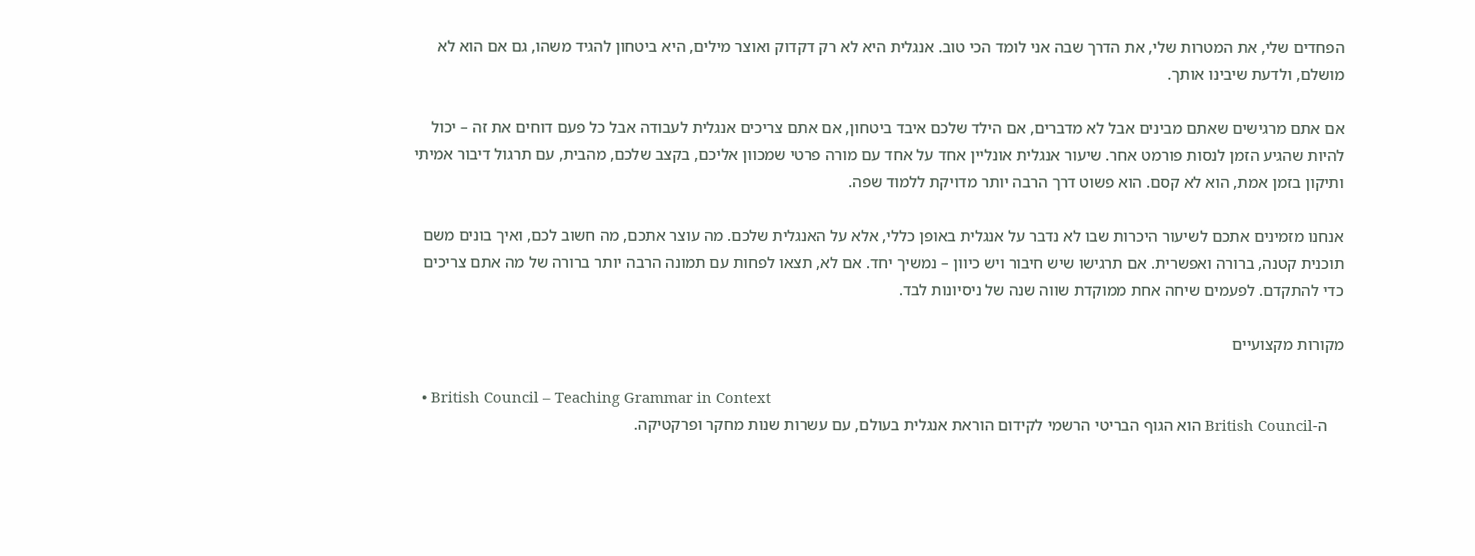הפחדים שלי, את המטרות שלי, את הדרך שבה אני לומד הכי טוב. אנגלית היא לא רק דקדוק ואוצר מילים, היא ביטחון להגיד משהו, גם אם הוא לא מושלם, ולדעת שיבינו אותך.

אם אתם מרגישים שאתם מבינים אבל לא מדברים, אם הילד שלכם איבד ביטחון, אם אתם צריכים אנגלית לעבודה אבל כל פעם דוחים את זה – יכול להיות שהגיע הזמן לנסות פורמט אחר. שיעור אנגלית אונליין אחד על אחד עם מורה פרטי שמכוון אליכם, בקצב שלכם, מהבית, עם תרגול דיבור אמיתי ותיקון בזמן אמת, הוא לא קסם. הוא פשוט דרך הרבה יותר מדויקת ללמוד שפה.

אנחנו מזמינים אתכם לשיעור היכרות שבו לא נדבר על אנגלית באופן כללי, אלא על האנגלית שלכם. מה עוצר אתכם, מה חשוב לכם, ואיך בונים משם תוכנית קטנה, ברורה ואפשרית. אם תרגישו שיש חיבור ויש כיוון – נמשיך יחד. אם לא, תצאו לפחות עם תמונה הרבה יותר ברורה של מה אתם צריכים כדי להתקדם. לפעמים שיחה אחת ממוקדת שווה שנה של ניסיונות לבד.

מקורות מקצועיים

  • British Council – Teaching Grammar in Context
    ה-British Council הוא הגוף הבריטי הרשמי לקידום הוראת אנגלית בעולם, עם עשרות שנות מחקר ופרקטיקה.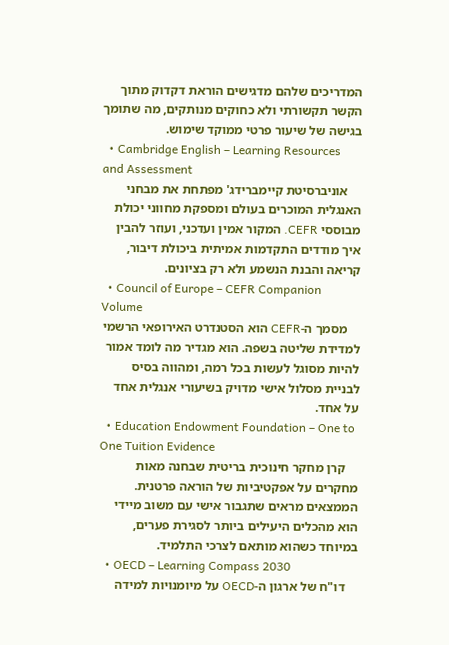המדריכים שלהם מדגישים הוראת דקדוק מתוך הקשר תקשורתי ולא כחוקים מנותקים, מה שתומך בגישה של שיעור פרטי ממוקד שימוש.
  • Cambridge English – Learning Resources and Assessment
    אוניברסיטת קיימברידג' מפתחת את מבחני האנגלית המוכרים בעולם ומספקת מחווני יכולת מבוססי CEFR. המקור אמין ועדכני, ועוזר להבין איך מודדים התקדמות אמיתית ביכולת דיבור, קריאה והבנת הנשמע ולא רק בציונים.
  • Council of Europe – CEFR Companion Volume
    מסמך ה-CEFR הוא הסטנדרט האירופאי הרשמי למדידת שליטה בשפה. הוא מגדיר מה לומד אמור להיות מסוגל לעשות בכל רמה, ומהווה בסיס לבניית מסלול אישי מדויק בשיעורי אנגלית אחד על אחד.
  • Education Endowment Foundation – One to One Tuition Evidence
    קרן מחקר חינוכית בריטית שבחנה מאות מחקרים על אפקטיביות של הוראה פרטנית. הממצאים מראים שתגבור אישי עם משוב מיידי הוא מהכלים היעילים ביותר לסגירת פערים, במיוחד כשהוא מותאם לצרכי התלמיד.
  • OECD – Learning Compass 2030
    דו"ח של ארגון ה-OECD על מיומנויות למידה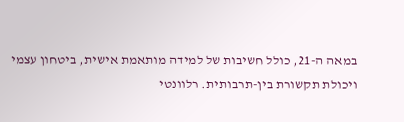במאה ה-21, כולל חשיבות של למידה מותאמת אישית, ביטחון עצמי ויכולת תקשורת בין-תרבותית. רלוונטי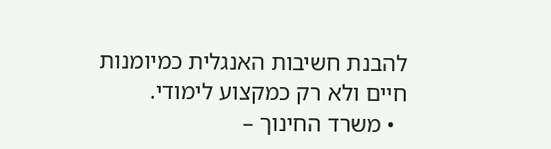להבנת חשיבות האנגלית כמיומנות חיים ולא רק כמקצוע לימודי.
  • משרד החינוך –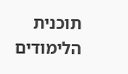תוכנית הלימודים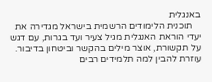באנגלית
    תוכנית הלימודים הרשמית בישראל מגדירה את יעדי הוראת האנגלית מגיל צעיר ועד בגרות, עם דגש על תקשורת, אוצר מילים בהקשר וביטחון בדיבור. עוזרת להבין למה תלמידים רבים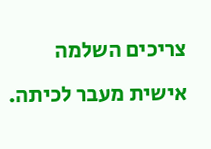צריכים השלמה אישית מעבר לכיתה.